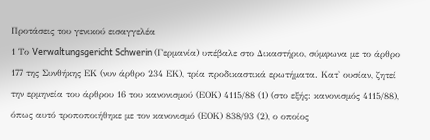Προτάσεις του γενικού εισαγγελέα
1 Το Verwaltungsgericht Schwerin (Γερμανία) υπέβαλε στο Δικαστήριο, σύμφωνα με το άρθρο 177 της Συνθήκης ΕΚ (νυν άρθρο 234 ΕΚ), τρία προδικαστικά ερωτήματα. Κατ' ουσίαν, ζητεί την ερμηνεία του άρθρου 16 του κανονισμού (ΕΟΚ) 4115/88 (1) (στο εξής: κανονισμός 4115/88), όπως αυτό τροποποιήθηκε με τον κανονισμό (ΕΟΚ) 838/93 (2), ο οποίος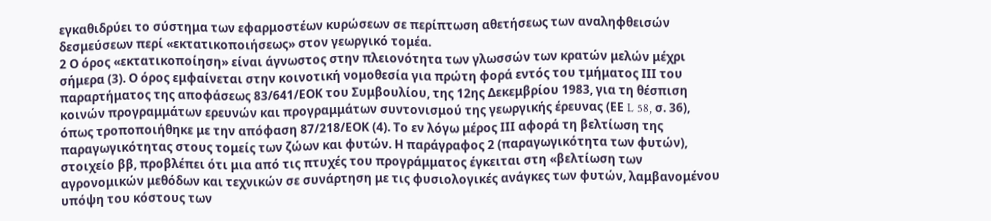εγκαθιδρύει το σύστημα των εφαρμοστέων κυρώσεων σε περίπτωση αθετήσεως των αναληφθεισών δεσμεύσεων περί «εκτατικοποιήσεως» στον γεωργικό τομέα.
2 Ο όρος «εκτατικοποίηση» είναι άγνωστος στην πλειονότητα των γλωσσών των κρατών μελών μέχρι σήμερα (3). Ο όρος εμφαίνεται στην κοινοτική νομοθεσία για πρώτη φορά εντός του τμήματος ΙΙΙ του παραρτήματος της αποφάσεως 83/641/ΕΟΚ του Συμβουλίου, της 12ης Δεκεμβρίου 1983, για τη θέσπιση κοινών προγραμμάτων ερευνών και προγραμμάτων συντονισμού της γεωργικής έρευνας (ΕΕ L 58, σ. 36), όπως τροποποιήθηκε με την απόφαση 87/218/ΕΟΚ (4). Το εν λόγω μέρος ΙΙΙ αφορά τη βελτίωση της παραγωγικότητας στους τομείς των ζώων και φυτών. Η παράγραφος 2 (παραγωγικότητα των φυτών), στοιχείο ββ, προβλέπει ότι μια από τις πτυχές του προγράμματος έγκειται στη «βελτίωση των αγρονομικών μεθόδων και τεχνικών σε συνάρτηση με τις φυσιολογικές ανάγκες των φυτών, λαμβανομένου υπόψη του κόστους των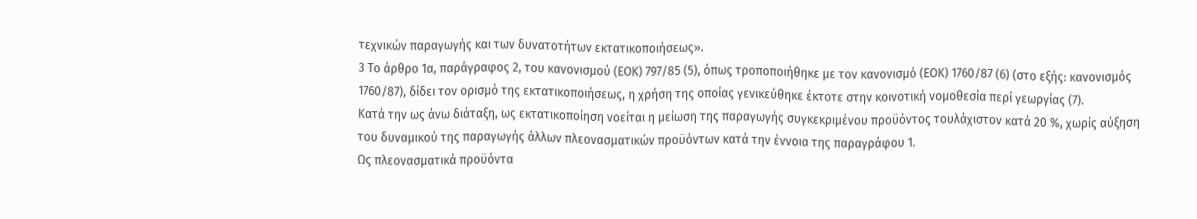τεχνικών παραγωγής και των δυνατοτήτων εκτατικοποιήσεως».
3 Το άρθρο 1α, παράγραφος 2, του κανονισμού (ΕΟΚ) 797/85 (5), όπως τροποποιήθηκε με τον κανονισμό (ΕΟΚ) 1760/87 (6) (στο εξής: κανονισμός 1760/87), δίδει τον ορισμό της εκτατικοποιήσεως, η χρήση της οποίας γενικεύθηκε έκτοτε στην κοινοτική νομοθεσία περί γεωργίας (7).
Κατά την ως άνω διάταξη, ως εκτατικοποίηση νοείται η μείωση της παραγωγής συγκεκριμένου προϋόντος τουλάχιστον κατά 20 %, χωρίς αύξηση του δυναμικού της παραγωγής άλλων πλεονασματικών προϋόντων κατά την έννοια της παραγράφου 1.
Ως πλεονασματικά προϋόντα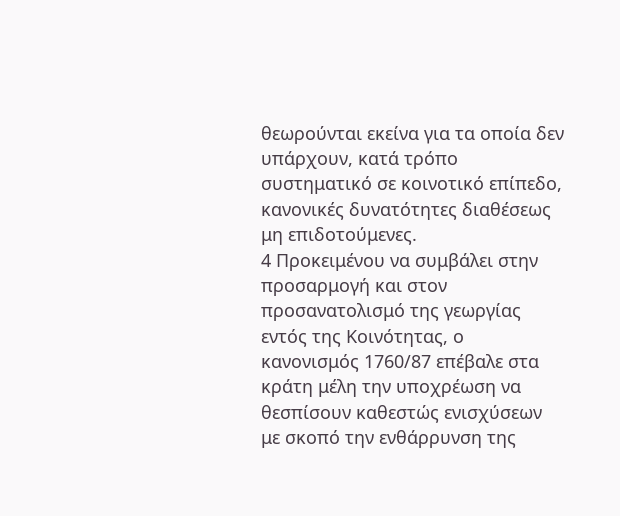θεωρούνται εκείνα για τα οποία δεν υπάρχουν, κατά τρόπο συστηματικό σε κοινοτικό επίπεδο, κανονικές δυνατότητες διαθέσεως μη επιδοτούμενες.
4 Προκειμένου να συμβάλει στην προσαρμογή και στον προσανατολισμό της γεωργίας εντός της Κοινότητας, ο κανονισμός 1760/87 επέβαλε στα κράτη μέλη την υποχρέωση να θεσπίσουν καθεστώς ενισχύσεων με σκοπό την ενθάρρυνση της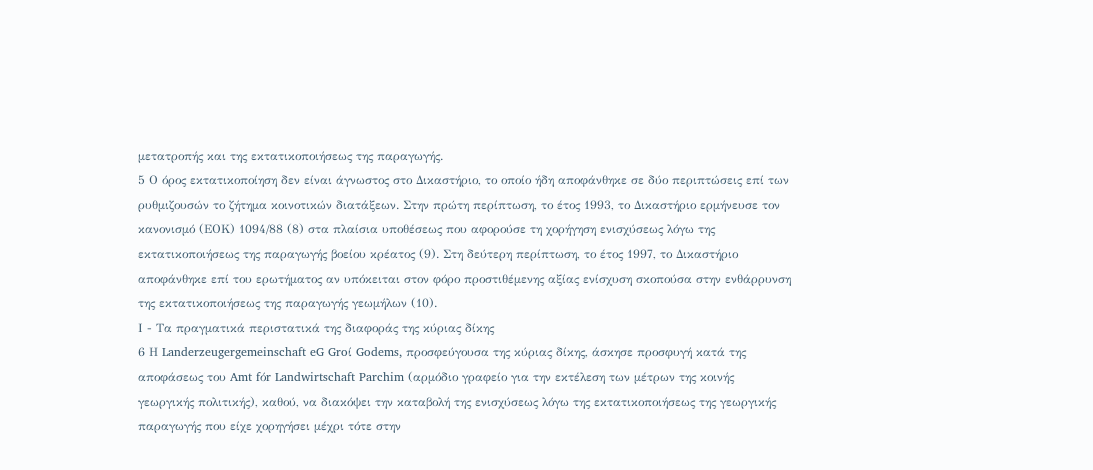μετατροπής και της εκτατικοποιήσεως της παραγωγής.
5 Ο όρος εκτατικοποίηση δεν είναι άγνωστος στο Δικαστήριο, το οποίο ήδη αποφάνθηκε σε δύο περιπτώσεις επί των ρυθμιζουσών το ζήτημα κοινοτικών διατάξεων. Στην πρώτη περίπτωση, το έτος 1993, το Δικαστήριο ερμήνευσε τον κανονισμό (ΕΟΚ) 1094/88 (8) στα πλαίσια υποθέσεως που αφορούσε τη χορήγηση ενισχύσεως λόγω της εκτατικοποιήσεως της παραγωγής βοείου κρέατος (9). Στη δεύτερη περίπτωση, το έτος 1997, το Δικαστήριο αποφάνθηκε επί του ερωτήματος αν υπόκειται στον φόρο προστιθέμενης αξίας ενίσχυση σκοπούσα στην ενθάρρυνση της εκτατικοποιήσεως της παραγωγής γεωμήλων (10).
Ι - Τα πραγματικά περιστατικά της διαφοράς της κύριας δίκης
6 Η Landerzeugergemeinschaft eG Groί Godems, προσφεύγουσα της κύριας δίκης, άσκησε προσφυγή κατά της αποφάσεως του Amt fόr Landwirtschaft Parchim (αρμόδιο γραφείο για την εκτέλεση των μέτρων της κοινής γεωργικής πολιτικής), καθού, να διακόψει την καταβολή της ενισχύσεως λόγω της εκτατικοποιήσεως της γεωργικής παραγωγής που είχε χορηγήσει μέχρι τότε στην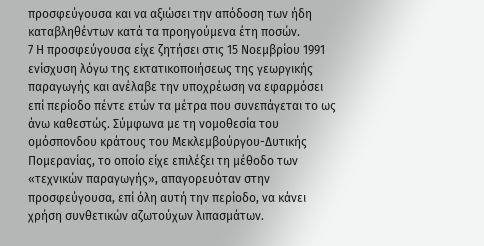προσφεύγουσα και να αξιώσει την απόδοση των ήδη καταβληθέντων κατά τα προηγούμενα έτη ποσών.
7 Η προσφεύγουσα είχε ζητήσει στις 15 Νοεμβρίου 1991 ενίσχυση λόγω της εκτατικοποιήσεως της γεωργικής παραγωγής και ανέλαβε την υποχρέωση να εφαρμόσει επί περίοδο πέντε ετών τα μέτρα που συνεπάγεται το ως άνω καθεστώς. Σύμφωνα με τη νομοθεσία του ομόσπονδου κράτους του Μεκλεμβούργου-Δυτικής Πομερανίας, το οποίο είχε επιλέξει τη μέθοδο των «τεχνικών παραγωγής», απαγορευόταν στην προσφεύγουσα, επί όλη αυτή την περίοδο, να κάνει χρήση συνθετικών αζωτούχων λιπασμάτων.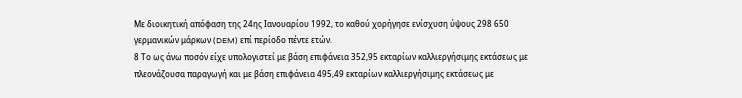Με διοικητική απόφαση της 24ης Ιανουαρίου 1992, το καθού χορήγησε ενίσχυση ύψους 298 650 γερμανικών μάρκων (DEM) επί περίοδο πέντε ετών.
8 Το ως άνω ποσόν είχε υπολογιστεί με βάση επιφάνεια 352,95 εκταρίων καλλιεργήσιμης εκτάσεως με πλεονάζουσα παραγωγή και με βάση επιφάνεια 495,49 εκταρίων καλλιεργήσιμης εκτάσεως με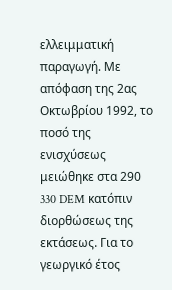ελλειμματική παραγωγή. Με απόφαση της 2ας Οκτωβρίου 1992, το ποσό της ενισχύσεως μειώθηκε στα 290 330 DEM κατόπιν διορθώσεως της εκτάσεως. Για το γεωργικό έτος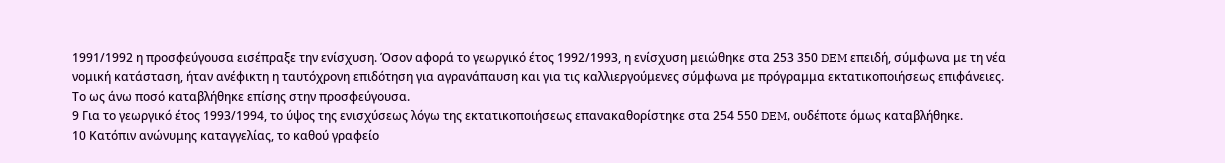1991/1992 η προσφεύγουσα εισέπραξε την ενίσχυση. Όσον αφορά το γεωργικό έτος 1992/1993, η ενίσχυση μειώθηκε στα 253 350 DEM επειδή, σύμφωνα με τη νέα νομική κατάσταση, ήταν ανέφικτη η ταυτόχρονη επιδότηση για αγρανάπαυση και για τις καλλιεργούμενες σύμφωνα με πρόγραμμα εκτατικοποιήσεως επιφάνειες. Το ως άνω ποσό καταβλήθηκε επίσης στην προσφεύγουσα.
9 Για το γεωργικό έτος 1993/1994, το ύψος της ενισχύσεως λόγω της εκτατικοποιήσεως επανακαθορίστηκε στα 254 550 DEM, ουδέποτε όμως καταβλήθηκε.
10 Κατόπιν ανώνυμης καταγγελίας, το καθού γραφείο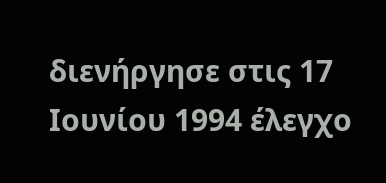διενήργησε στις 17 Ιουνίου 1994 έλεγχο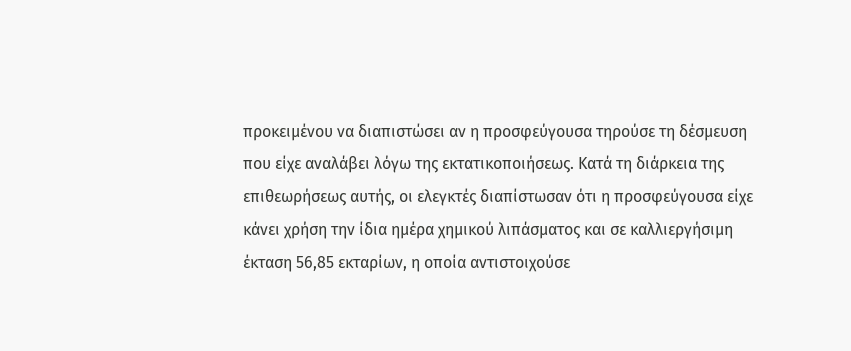προκειμένου να διαπιστώσει αν η προσφεύγουσα τηρούσε τη δέσμευση που είχε αναλάβει λόγω της εκτατικοποιήσεως. Κατά τη διάρκεια της επιθεωρήσεως αυτής, οι ελεγκτές διαπίστωσαν ότι η προσφεύγουσα είχε κάνει χρήση την ίδια ημέρα χημικού λιπάσματος και σε καλλιεργήσιμη έκταση 56,85 εκταρίων, η οποία αντιστοιχούσε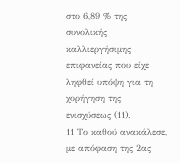στο 6,89 % της συνολικής καλλιεργήσιμης επιφανείας που είχε ληφθεί υπόψη για τη χορήγηση της ενισχύσεως (11).
11 Το καθού ανακάλεσε, με απόφαση της 2ας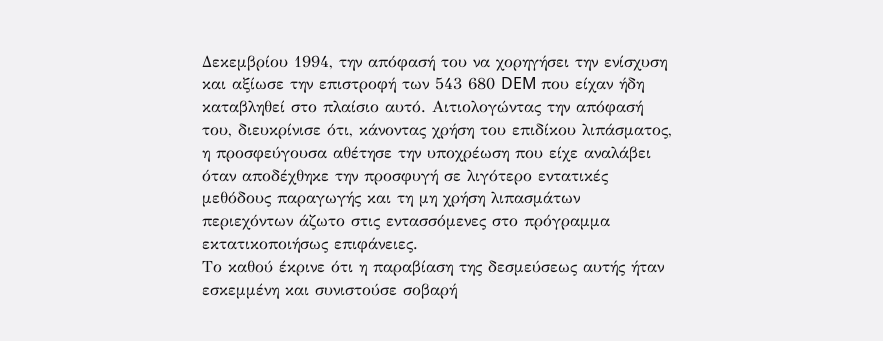Δεκεμβρίου 1994, την απόφασή του να χορηγήσει την ενίσχυση και αξίωσε την επιστροφή των 543 680 DEM που είχαν ήδη καταβληθεί στο πλαίσιο αυτό. Αιτιολογώντας την απόφασή του, διευκρίνισε ότι, κάνοντας χρήση του επιδίκου λιπάσματος, η προσφεύγουσα αθέτησε την υποχρέωση που είχε αναλάβει όταν αποδέχθηκε την προσφυγή σε λιγότερο εντατικές μεθόδους παραγωγής και τη μη χρήση λιπασμάτων περιεχόντων άζωτο στις εντασσόμενες στο πρόγραμμα εκτατικοποιήσως επιφάνειες.
Το καθού έκρινε ότι η παραβίαση της δεσμεύσεως αυτής ήταν εσκεμμένη και συνιστούσε σοβαρή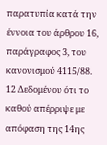παρατυπία κατά την έννοια του άρθρου 16, παράγραφος 3, του κανονισμού 4115/88.
12 Δεδομένου ότι το καθού απέρριψε με απόφαση της 14ης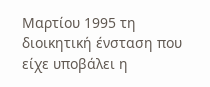Μαρτίου 1995 τη διοικητική ένσταση που είχε υποβάλει η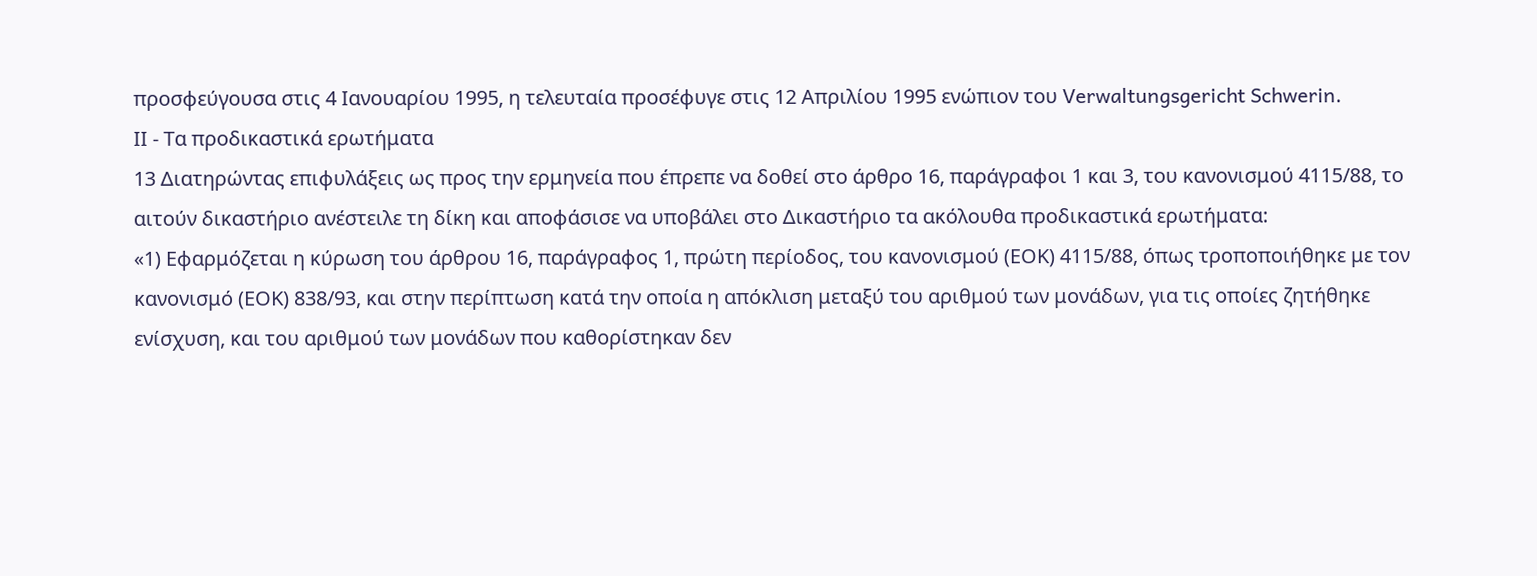προσφεύγουσα στις 4 Ιανουαρίου 1995, η τελευταία προσέφυγε στις 12 Απριλίου 1995 ενώπιον του Verwaltungsgericht Schwerin.
ΙΙ - Τα προδικαστικά ερωτήματα
13 Διατηρώντας επιφυλάξεις ως προς την ερμηνεία που έπρεπε να δοθεί στο άρθρο 16, παράγραφοι 1 και 3, του κανονισμού 4115/88, το αιτούν δικαστήριο ανέστειλε τη δίκη και αποφάσισε να υποβάλει στο Δικαστήριο τα ακόλουθα προδικαστικά ερωτήματα:
«1) Εφαρμόζεται η κύρωση του άρθρου 16, παράγραφος 1, πρώτη περίοδος, του κανονισμού (ΕΟΚ) 4115/88, όπως τροποποιήθηκε με τον κανονισμό (ΕΟΚ) 838/93, και στην περίπτωση κατά την οποία η απόκλιση μεταξύ του αριθμού των μονάδων, για τις οποίες ζητήθηκε ενίσχυση, και του αριθμού των μονάδων που καθορίστηκαν δεν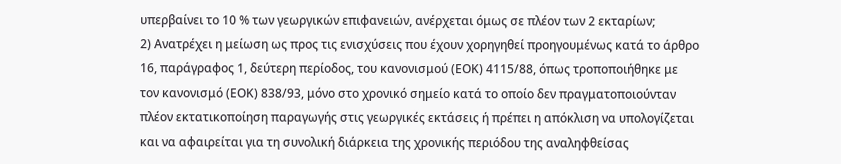υπερβαίνει το 10 % των γεωργικών επιφανειών, ανέρχεται όμως σε πλέον των 2 εκταρίων;
2) Ανατρέχει η μείωση ως προς τις ενισχύσεις που έχουν χορηγηθεί προηγουμένως κατά το άρθρο 16, παράγραφος 1, δεύτερη περίοδος, του κανονισμού (ΕΟΚ) 4115/88, όπως τροποποιήθηκε με τον κανονισμό (ΕΟΚ) 838/93, μόνο στο χρονικό σημείο κατά το οποίο δεν πραγματοποιούνταν πλέον εκτατικοποίηση παραγωγής στις γεωργικές εκτάσεις ή πρέπει η απόκλιση να υπολογίζεται και να αφαιρείται για τη συνολική διάρκεια της χρονικής περιόδου της αναληφθείσας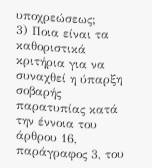υποχρεώσεως;
3) Ποια είναι τα καθοριστικά κριτήρια για να συναχθεί η ύπαρξη σοβαρής παρατυπίας κατά την έννοια του άρθρου 16, παράγραφος 3, του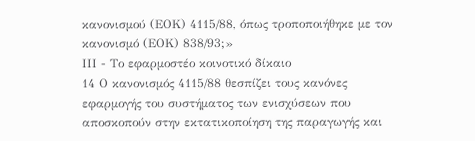κανονισμού (ΕΟΚ) 4115/88, όπως τροποποιήθηκε με τον κανονισμό (ΕΟΚ) 838/93;»
ΙΙΙ - Το εφαρμοστέο κοινοτικό δίκαιο
14 Ο κανονισμός 4115/88 θεσπίζει τους κανόνες εφαρμογής του συστήματος των ενισχύσεων που αποσκοπούν στην εκτατικοποίηση της παραγωγής και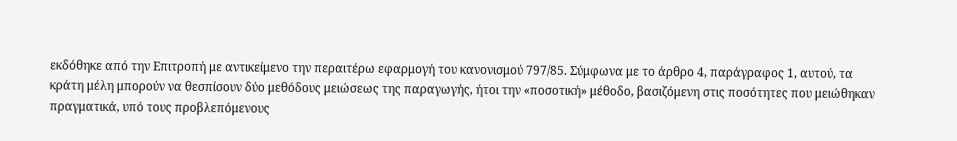εκδόθηκε από την Επιτροπή με αντικείμενο την περαιτέρω εφαρμογή του κανονισμού 797/85. Σύμφωνα με το άρθρο 4, παράγραφος 1, αυτού, τα κράτη μέλη μπορούν να θεσπίσουν δύο μεθόδους μειώσεως της παραγωγής, ήτοι την «ποσοτική» μέθοδο, βασιζόμενη στις ποσότητες που μειώθηκαν πραγματικά, υπό τους προβλεπόμενους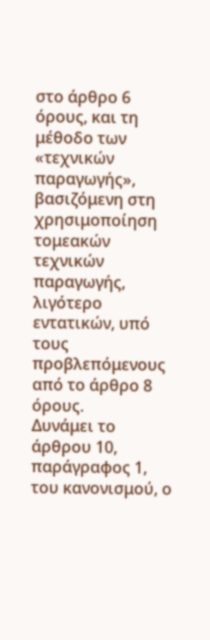στο άρθρο 6 όρους, και τη μέθοδο των «τεχνικών παραγωγής», βασιζόμενη στη χρησιμοποίηση τομεακών τεχνικών παραγωγής, λιγότερο εντατικών, υπό τους προβλεπόμενους από το άρθρο 8 όρους.
Δυνάμει το άρθρου 10, παράγραφος 1, του κανονισμού, ο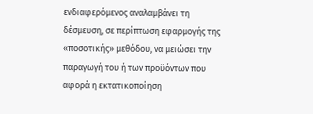ενδιαφερόμενος αναλαμβάνει τη δέσμευση, σε περίπτωση εφαρμογής της «ποσοτικής» μεθόδου, να μειώσει την παραγωγή του ή των προϋόντων που αφορά η εκτατικοποίηση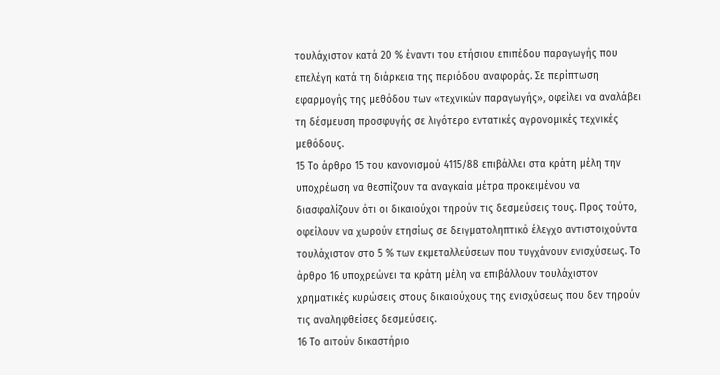τουλάχιστον κατά 20 % έναντι του ετήσιου επιπέδου παραγωγής που επελέγη κατά τη διάρκεια της περιόδου αναφοράς. Σε περίπτωση εφαρμογής της μεθόδου των «τεχνικών παραγωγής», οφείλει να αναλάβει τη δέσμευση προσφυγής σε λιγότερο εντατικές αγρονομικές τεχνικές μεθόδους.
15 Το άρθρο 15 του κανονισμού 4115/88 επιβάλλει στα κράτη μέλη την υποχρέωση να θεσπίζουν τα αναγκαία μέτρα προκειμένου να διασφαλίζουν ότι οι δικαιούχοι τηρούν τις δεσμεύσεις τους. Προς τούτο, οφείλουν να χωρούν ετησίως σε δειγματοληπτικό έλεγχο αντιστοιχούντα τουλάχιστον στο 5 % των εκμεταλλεύσεων που τυγχάνουν ενισχύσεως. Το άρθρο 16 υποχρεώνει τα κράτη μέλη να επιβάλλουν τουλάχιστον χρηματικές κυρώσεις στους δικαιούχους της ενισχύσεως που δεν τηρούν τις αναληφθείσες δεσμεύσεις.
16 Το αιτούν δικαστήριο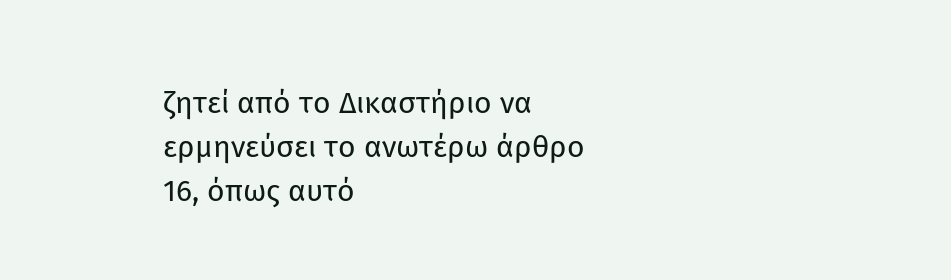ζητεί από το Δικαστήριο να ερμηνεύσει το ανωτέρω άρθρο 16, όπως αυτό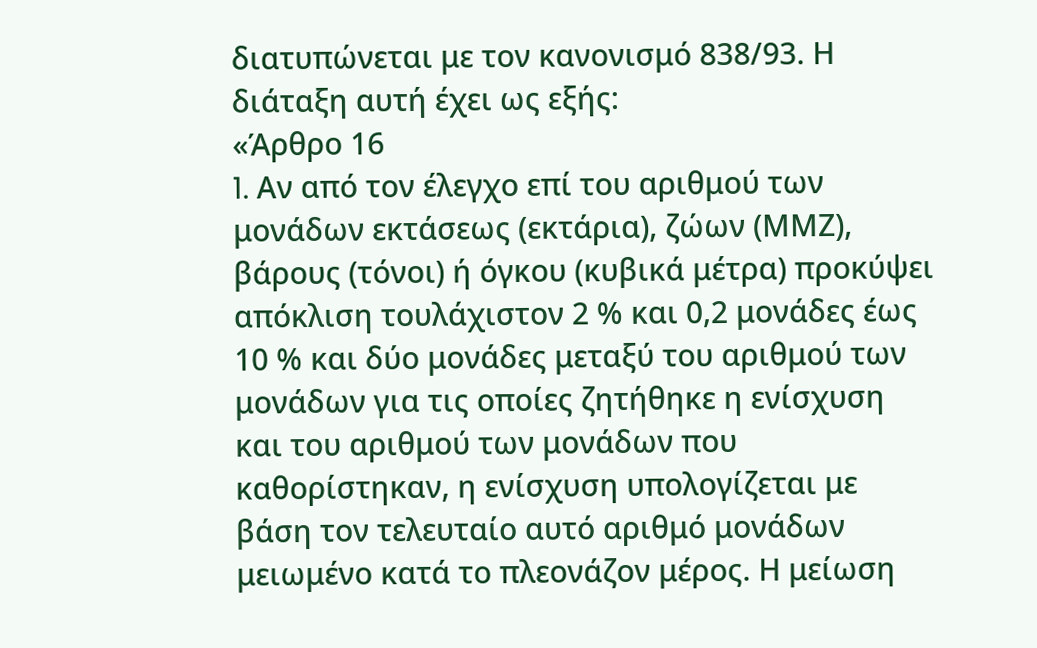διατυπώνεται με τον κανονισμό 838/93. Η διάταξη αυτή έχει ως εξής:
«Άρθρο 16
1. Aν από τον έλεγχο επί του αριθμού των μονάδων εκτάσεως (εκτάρια), ζώων (ΜΜΖ), βάρους (τόνοι) ή όγκου (κυβικά μέτρα) προκύψει απόκλιση τουλάχιστον 2 % και 0,2 μονάδες έως 10 % και δύο μονάδες μεταξύ του αριθμού των μονάδων για τις οποίες ζητήθηκε η ενίσχυση και του αριθμού των μονάδων που καθορίστηκαν, η ενίσχυση υπολογίζεται με βάση τον τελευταίο αυτό αριθμό μονάδων μειωμένο κατά το πλεονάζον μέρος. Η μείωση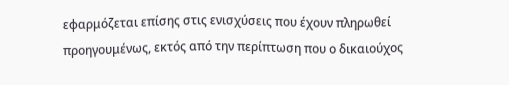εφαρμόζεται επίσης στις ενισχύσεις που έχουν πληρωθεί προηγουμένως, εκτός από την περίπτωση που ο δικαιούχος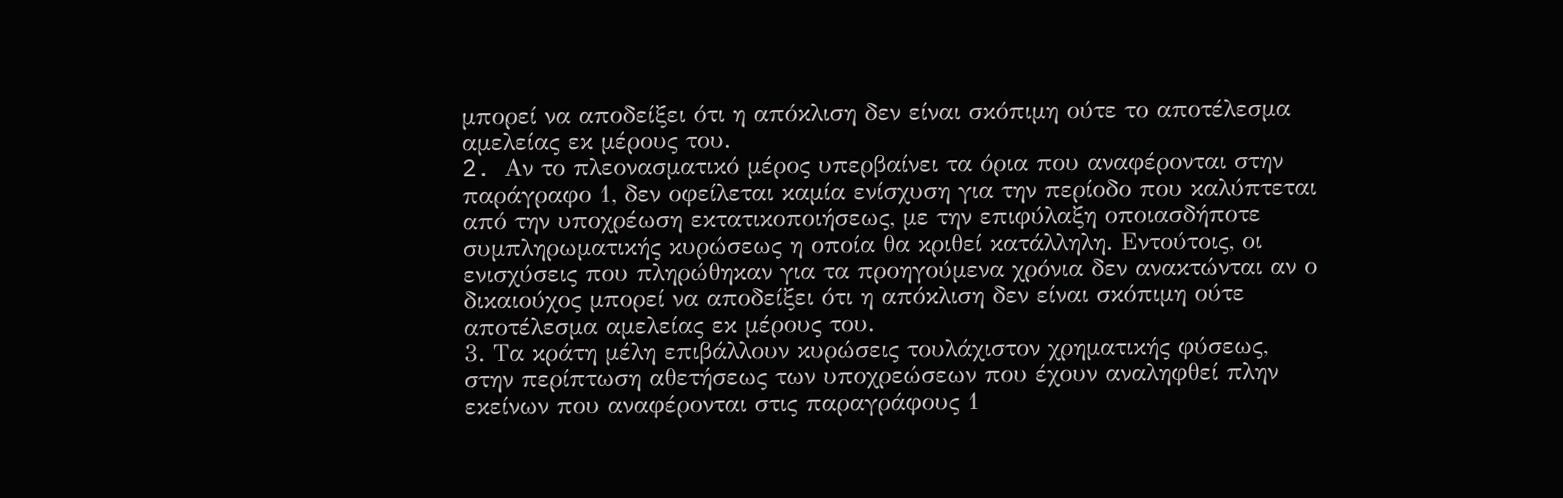μπορεί να αποδείξει ότι η απόκλιση δεν είναι σκόπιμη ούτε το αποτέλεσμα αμελείας εκ μέρους του.
2. Aν το πλεονασματικό μέρος υπερβαίνει τα όρια που αναφέρονται στην παράγραφο 1, δεν οφείλεται καμία ενίσχυση για την περίοδο που καλύπτεται από την υποχρέωση εκτατικοποιήσεως, με την επιφύλαξη οποιασδήποτε συμπληρωματικής κυρώσεως η οποία θα κριθεί κατάλληλη. Εντούτοις, οι ενισχύσεις που πληρώθηκαν για τα προηγούμενα χρόνια δεν ανακτώνται αν ο δικαιούχος μπορεί να αποδείξει ότι η απόκλιση δεν είναι σκόπιμη ούτε αποτέλεσμα αμελείας εκ μέρους του.
3. Τα κράτη μέλη επιβάλλουν κυρώσεις τουλάχιστον χρηματικής φύσεως, στην περίπτωση αθετήσεως των υποχρεώσεων που έχουν αναληφθεί πλην εκείνων που αναφέρονται στις παραγράφους 1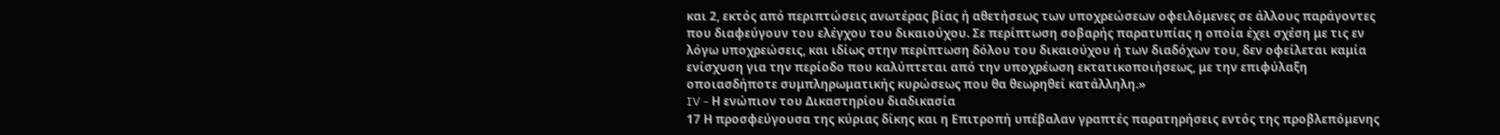και 2, εκτός από περιπτώσεις ανωτέρας βίας ή αθετήσεως των υποχρεώσεων οφειλόμενες σε άλλους παράγοντες που διαφεύγουν του ελέγχου του δικαιούχου. Σε περίπτωση σοβαρής παρατυπίας η οποία έχει σχέση με τις εν λόγω υποχρεώσεις, και ιδίως στην περίπτωση δόλου του δικαιούχου ή των διαδόχων του, δεν οφείλεται καμία ενίσχυση για την περίοδο που καλύπτεται από την υποχρέωση εκτατικοποιήσεως, με την επιφύλαξη οποιασδήποτε συμπληρωματικής κυρώσεως που θα θεωρηθεί κατάλληλη.»
IV - Η ενώπιον του Δικαστηρίου διαδικασία
17 Η προσφεύγουσα της κύριας δίκης και η Επιτροπή υπέβαλαν γραπτές παρατηρήσεις εντός της προβλεπόμενης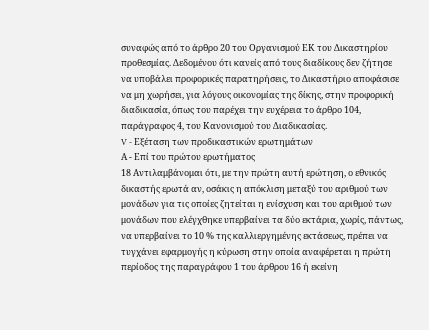συναφώς από το άρθρο 20 του Οργανισμού ΕΚ του Δικαστηρίου προθεσμίας. Δεδομένου ότι κανείς από τους διαδίκους δεν ζήτησε να υποβάλει προφορικές παρατηρήσεις, το Δικαστήριο αποφάσισε να μη χωρήσει, για λόγους οικονομίας της δίκης, στην προφορική διαδικασία, όπως του παρέχει την ευχέρεια το άρθρο 104, παράγραφος 4, του Κανονισμού του Διαδικασίας.
V - Εξέταση των προδικαστικών ερωτημάτων
Α - Επί του πρώτου ερωτήματος
18 Αντιλαμβάνομαι ότι, με την πρώτη αυτή ερώτηση, ο εθνικός δικαστής ερωτά αν, οσάκις η απόκλιση μεταξύ του αριθμού των μονάδων για τις οποίες ζητείται η ενίσχυση και του αριθμού των μονάδων που ελέγχθηκε υπερβαίνει τα δύο εκτάρια, χωρίς, πάντως, να υπερβαίνει το 10 % της καλλιεργημένης εκτάσεως, πρέπει να τυγχάνει εφαρμογής η κύρωση στην οποία αναφέρεται η πρώτη περίοδος της παραγράφου 1 του άρθρου 16 ή εκείνη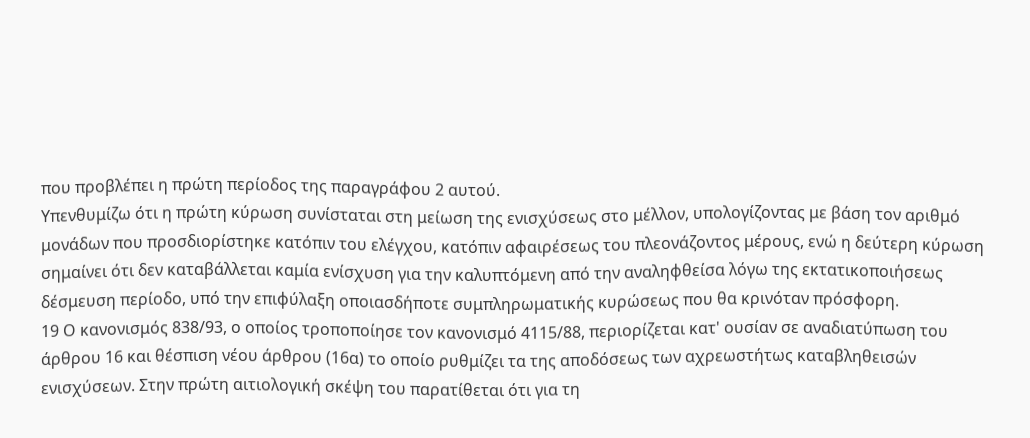που προβλέπει η πρώτη περίοδος της παραγράφου 2 αυτού.
Υπενθυμίζω ότι η πρώτη κύρωση συνίσταται στη μείωση της ενισχύσεως στο μέλλον, υπολογίζοντας με βάση τον αριθμό μονάδων που προσδιορίστηκε κατόπιν του ελέγχου, κατόπιν αφαιρέσεως του πλεονάζοντος μέρους, ενώ η δεύτερη κύρωση σημαίνει ότι δεν καταβάλλεται καμία ενίσχυση για την καλυπτόμενη από την αναληφθείσα λόγω της εκτατικοποιήσεως δέσμευση περίοδο, υπό την επιφύλαξη οποιασδήποτε συμπληρωματικής κυρώσεως που θα κρινόταν πρόσφορη.
19 Ο κανονισμός 838/93, ο οποίος τροποποίησε τον κανονισμό 4115/88, περιορίζεται κατ' ουσίαν σε αναδιατύπωση του άρθρου 16 και θέσπιση νέου άρθρου (16α) το οποίο ρυθμίζει τα της αποδόσεως των αχρεωστήτως καταβληθεισών ενισχύσεων. Στην πρώτη αιτιολογική σκέψη του παρατίθεται ότι για τη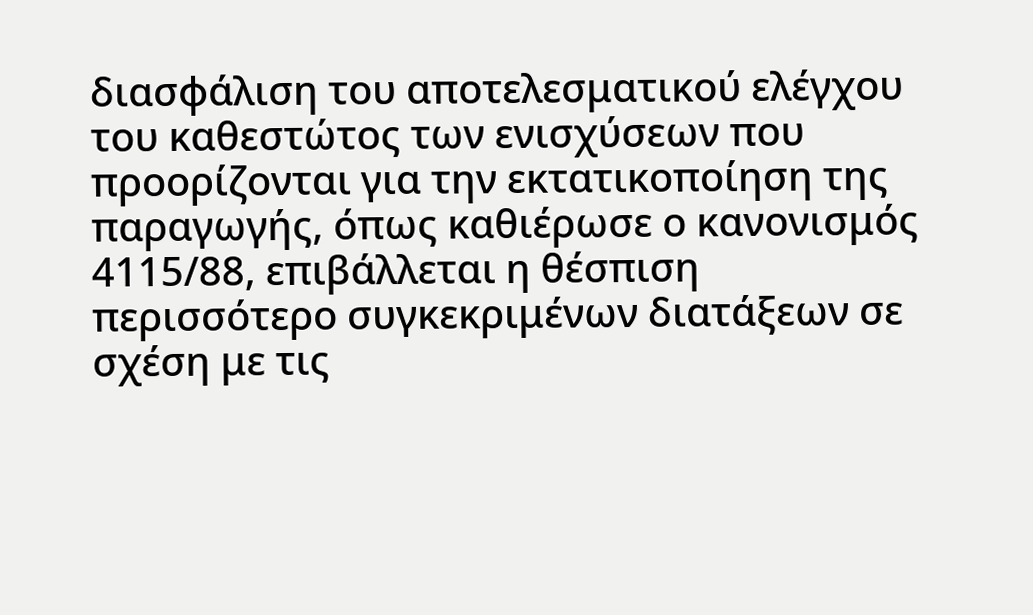διασφάλιση του αποτελεσματικού ελέγχου του καθεστώτος των ενισχύσεων που προορίζονται για την εκτατικοποίηση της παραγωγής, όπως καθιέρωσε ο κανονισμός 4115/88, επιβάλλεται η θέσπιση περισσότερο συγκεκριμένων διατάξεων σε σχέση με τις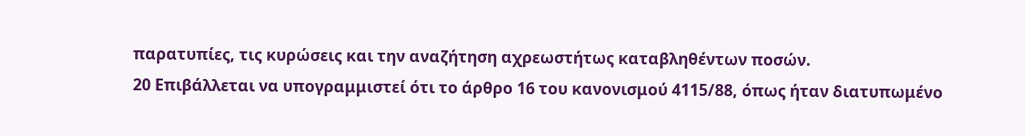παρατυπίες, τις κυρώσεις και την αναζήτηση αχρεωστήτως καταβληθέντων ποσών.
20 Επιβάλλεται να υπογραμμιστεί ότι το άρθρο 16 του κανονισμού 4115/88, όπως ήταν διατυπωμένο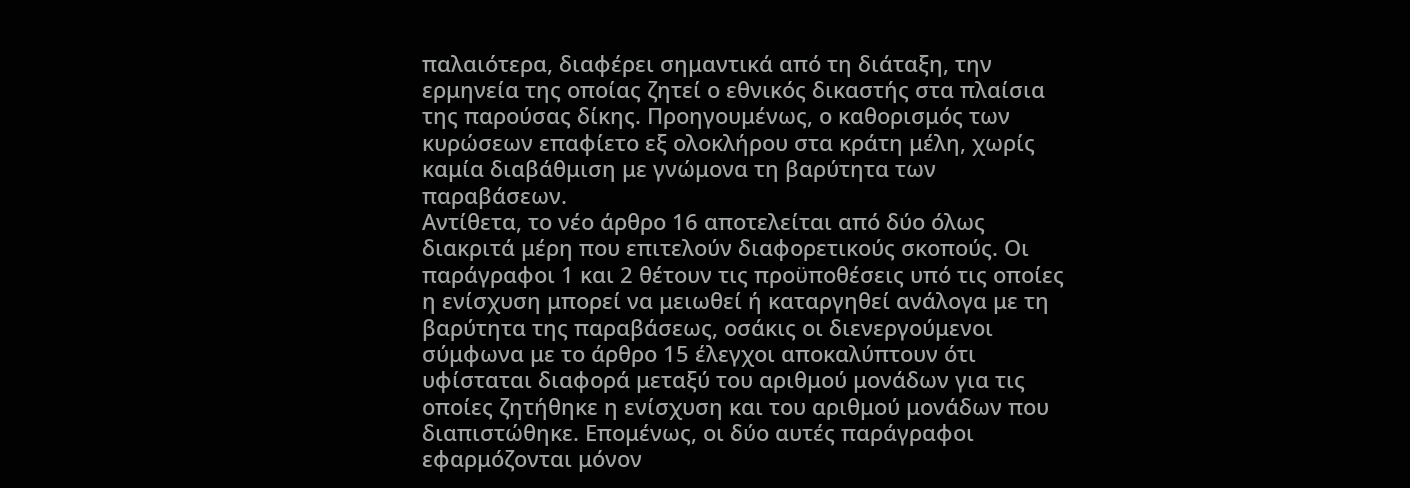παλαιότερα, διαφέρει σημαντικά από τη διάταξη, την ερμηνεία της οποίας ζητεί ο εθνικός δικαστής στα πλαίσια της παρούσας δίκης. Προηγουμένως, ο καθορισμός των κυρώσεων επαφίετο εξ ολοκλήρου στα κράτη μέλη, χωρίς καμία διαβάθμιση με γνώμονα τη βαρύτητα των παραβάσεων.
Αντίθετα, το νέο άρθρο 16 αποτελείται από δύο όλως διακριτά μέρη που επιτελούν διαφορετικούς σκοπούς. Οι παράγραφοι 1 και 2 θέτουν τις προϋποθέσεις υπό τις οποίες η ενίσχυση μπορεί να μειωθεί ή καταργηθεί ανάλογα με τη βαρύτητα της παραβάσεως, οσάκις οι διενεργούμενοι σύμφωνα με το άρθρο 15 έλεγχοι αποκαλύπτουν ότι υφίσταται διαφορά μεταξύ του αριθμού μονάδων για τις οποίες ζητήθηκε η ενίσχυση και του αριθμού μονάδων που διαπιστώθηκε. Επομένως, οι δύο αυτές παράγραφοι εφαρμόζονται μόνον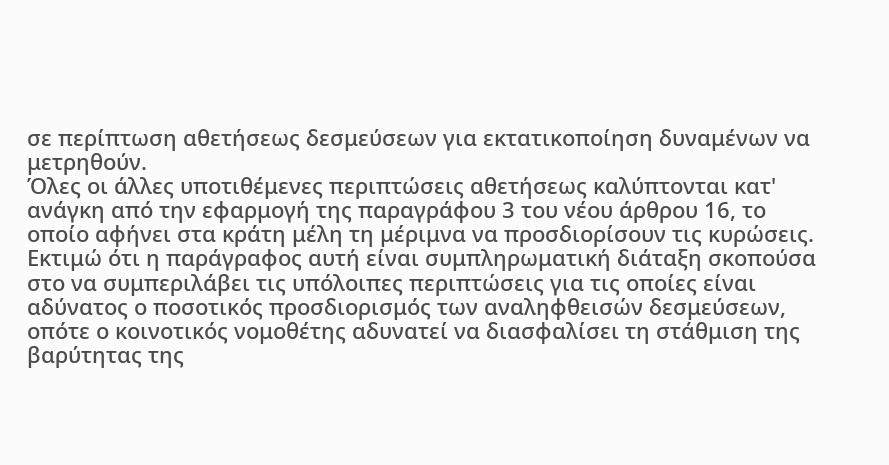σε περίπτωση αθετήσεως δεσμεύσεων για εκτατικοποίηση δυναμένων να μετρηθούν.
Όλες οι άλλες υποτιθέμενες περιπτώσεις αθετήσεως καλύπτονται κατ' ανάγκη από την εφαρμογή της παραγράφου 3 του νέου άρθρου 16, το οποίο αφήνει στα κράτη μέλη τη μέριμνα να προσδιορίσουν τις κυρώσεις. Εκτιμώ ότι η παράγραφος αυτή είναι συμπληρωματική διάταξη σκοπούσα στο να συμπεριλάβει τις υπόλοιπες περιπτώσεις για τις οποίες είναι αδύνατος ο ποσοτικός προσδιορισμός των αναληφθεισών δεσμεύσεων, οπότε ο κοινοτικός νομοθέτης αδυνατεί να διασφαλίσει τη στάθμιση της βαρύτητας της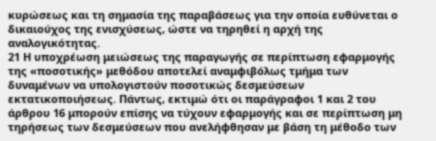κυρώσεως και τη σημασία της παραβάσεως για την οποία ευθύνεται ο δικαιούχος της ενισχύσεως, ώστε να τηρηθεί η αρχή της αναλογικότητας.
21 Η υποχρέωση μειώσεως της παραγωγής σε περίπτωση εφαρμογής της «ποσοτικής» μεθόδου αποτελεί αναμφιβόλως τμήμα των δυναμένων να υπολογιστούν ποσοτικώς δεσμεύσεων εκτατικοποιήσεως. Πάντως, εκτιμώ ότι οι παράγραφοι 1 και 2 του άρθρου 16 μπορούν επίσης να τύχουν εφαρμογής και σε περίπτωση μη τηρήσεως των δεσμεύσεων που ανελήφθησαν με βάση τη μέθοδο των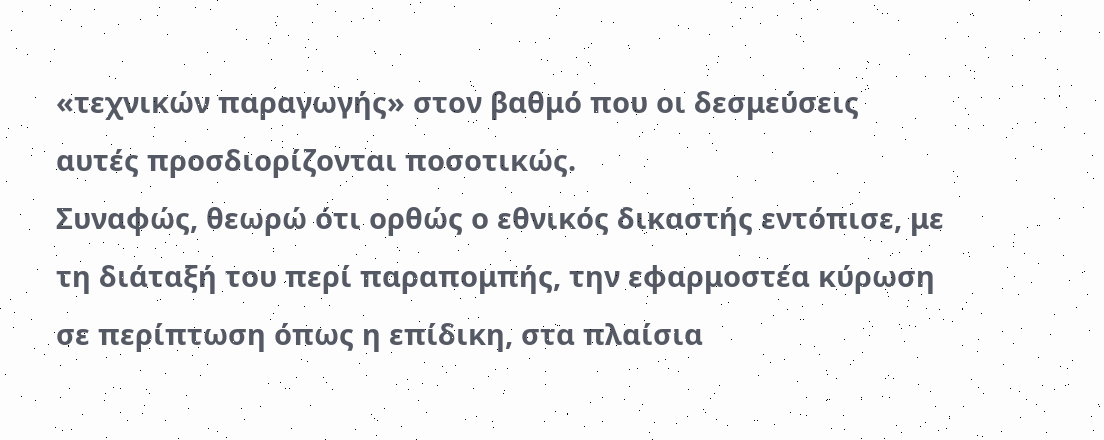«τεχνικών παραγωγής» στον βαθμό που οι δεσμεύσεις αυτές προσδιορίζονται ποσοτικώς.
Συναφώς, θεωρώ ότι ορθώς ο εθνικός δικαστής εντόπισε, με τη διάταξή του περί παραπομπής, την εφαρμοστέα κύρωση σε περίπτωση όπως η επίδικη, στα πλαίσια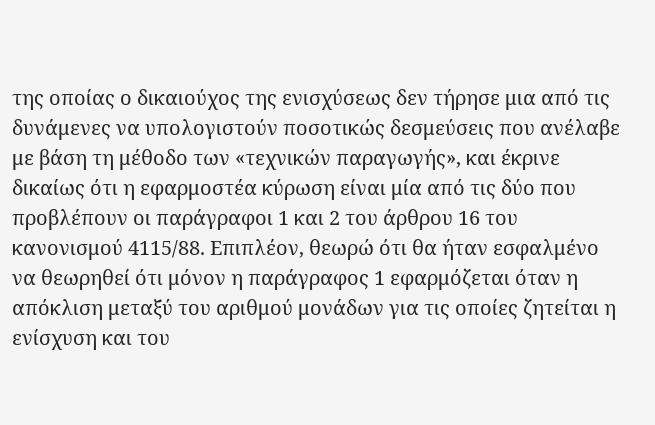της οποίας ο δικαιούχος της ενισχύσεως δεν τήρησε μια από τις δυνάμενες να υπολογιστούν ποσοτικώς δεσμεύσεις που ανέλαβε με βάση τη μέθοδο των «τεχνικών παραγωγής», και έκρινε δικαίως ότι η εφαρμοστέα κύρωση είναι μία από τις δύο που προβλέπουν οι παράγραφοι 1 και 2 του άρθρου 16 του κανονισμού 4115/88. Επιπλέον, θεωρώ ότι θα ήταν εσφαλμένο να θεωρηθεί ότι μόνον η παράγραφος 1 εφαρμόζεται όταν η απόκλιση μεταξύ του αριθμού μονάδων για τις οποίες ζητείται η ενίσχυση και του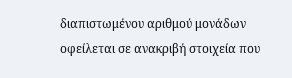διαπιστωμένου αριθμού μονάδων οφείλεται σε ανακριβή στοιχεία που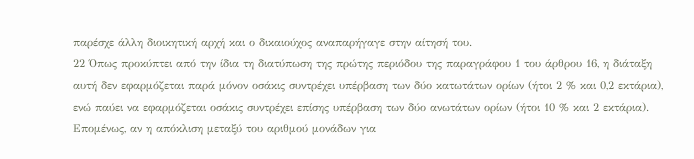παρέσχε άλλη διοικητική αρχή και ο δικαιούχος αναπαρήγαγε στην αίτησή του.
22 Όπως προκύπτει από την ίδια τη διατύπωση της πρώτης περιόδου της παραγράφου 1 του άρθρου 16, η διάταξη αυτή δεν εφαρμόζεται παρά μόνον οσάκις συντρέχει υπέρβαση των δύο κατωτάτων ορίων (ήτοι 2 % και 0,2 εκτάρια), ενώ παύει να εφαρμόζεται οσάκις συντρέχει επίσης υπέρβαση των δύο ανωτάτων ορίων (ήτοι 10 % και 2 εκτάρια). Επομένως, αν η απόκλιση μεταξύ του αριθμού μονάδων για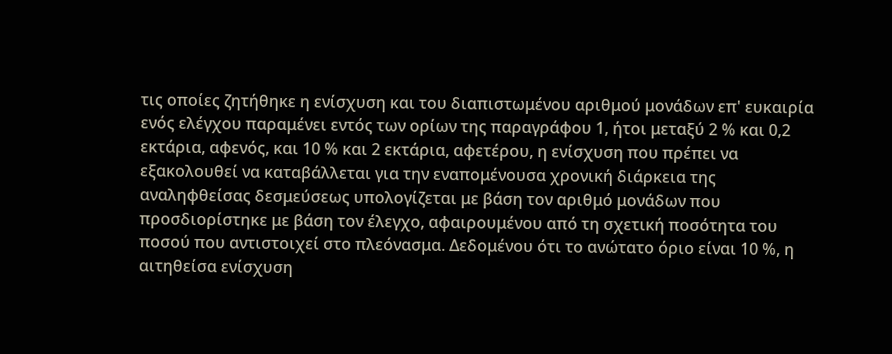τις οποίες ζητήθηκε η ενίσχυση και του διαπιστωμένου αριθμού μονάδων επ' ευκαιρία ενός ελέγχου παραμένει εντός των ορίων της παραγράφου 1, ήτοι μεταξύ 2 % και 0,2 εκτάρια, αφενός, και 10 % και 2 εκτάρια, αφετέρου, η ενίσχυση που πρέπει να εξακολουθεί να καταβάλλεται για την εναπομένουσα χρονική διάρκεια της αναληφθείσας δεσμεύσεως υπολογίζεται με βάση τον αριθμό μονάδων που προσδιορίστηκε με βάση τον έλεγχο, αφαιρουμένου από τη σχετική ποσότητα του ποσού που αντιστοιχεί στο πλεόνασμα. Δεδομένου ότι το ανώτατο όριο είναι 10 %, η αιτηθείσα ενίσχυση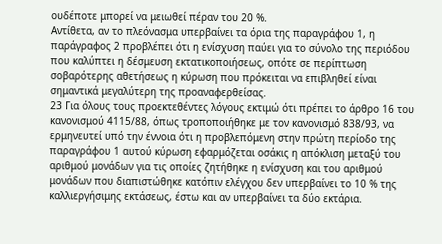ουδέποτε μπορεί να μειωθεί πέραν του 20 %.
Αντίθετα, αν το πλεόνασμα υπερβαίνει τα όρια της παραγράφου 1, η παράγραφος 2 προβλέπει ότι η ενίσχυση παύει για το σύνολο της περιόδου που καλύπτει η δέσμευση εκτατικοποιήσεως, οπότε σε περίπτωση σοβαρότερης αθετήσεως η κύρωση που πρόκειται να επιβληθεί είναι σημαντικά μεγαλύτερη της προαναφερθείσας.
23 Για όλους τους προεκτεθέντες λόγους εκτιμώ ότι πρέπει το άρθρο 16 του κανονισμού 4115/88, όπως τροποποιήθηκε με τον κανονισμό 838/93, να ερμηνευτεί υπό την έννοια ότι η προβλεπόμενη στην πρώτη περίοδο της παραγράφου 1 αυτού κύρωση εφαρμόζεται οσάκις η απόκλιση μεταξύ του αριθμού μονάδων για τις οποίες ζητήθηκε η ενίσχυση και του αριθμού μονάδων που διαπιστώθηκε κατόπιν ελέγχου δεν υπερβαίνει το 10 % της καλλιεργήσιμης εκτάσεως, έστω και αν υπερβαίνει τα δύο εκτάρια.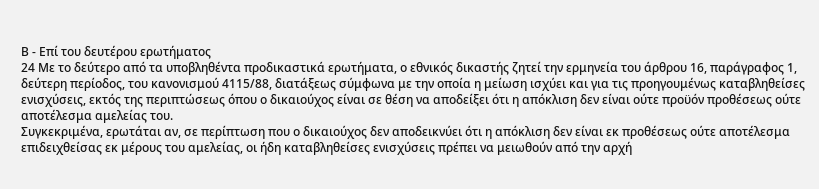Β - Επί του δευτέρου ερωτήματος
24 Με το δεύτερο από τα υποβληθέντα προδικαστικά ερωτήματα, ο εθνικός δικαστής ζητεί την ερμηνεία του άρθρου 16, παράγραφος 1, δεύτερη περίοδος, του κανονισμού 4115/88, διατάξεως σύμφωνα με την οποία η μείωση ισχύει και για τις προηγουμένως καταβληθείσες ενισχύσεις, εκτός της περιπτώσεως όπου ο δικαιούχος είναι σε θέση να αποδείξει ότι η απόκλιση δεν είναι ούτε προϋόν προθέσεως ούτε αποτέλεσμα αμελείας του.
Συγκεκριμένα, ερωτάται αν, σε περίπτωση που ο δικαιούχος δεν αποδεικνύει ότι η απόκλιση δεν είναι εκ προθέσεως ούτε αποτέλεσμα επιδειχθείσας εκ μέρους του αμελείας, οι ήδη καταβληθείσες ενισχύσεις πρέπει να μειωθούν από την αρχή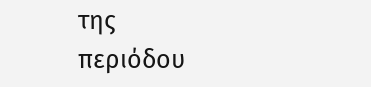της περιόδου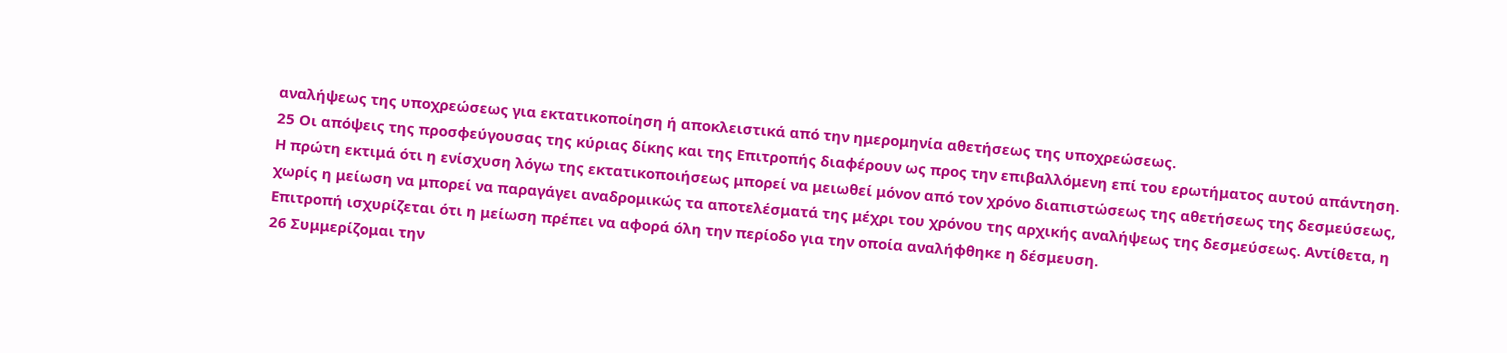αναλήψεως της υποχρεώσεως για εκτατικοποίηση ή αποκλειστικά από την ημερομηνία αθετήσεως της υποχρεώσεως.
25 Οι απόψεις της προσφεύγουσας της κύριας δίκης και της Επιτροπής διαφέρουν ως προς την επιβαλλόμενη επί του ερωτήματος αυτού απάντηση. Η πρώτη εκτιμά ότι η ενίσχυση λόγω της εκτατικοποιήσεως μπορεί να μειωθεί μόνον από τον χρόνο διαπιστώσεως της αθετήσεως της δεσμεύσεως, χωρίς η μείωση να μπορεί να παραγάγει αναδρομικώς τα αποτελέσματά της μέχρι του χρόνου της αρχικής αναλήψεως της δεσμεύσεως. Αντίθετα, η Επιτροπή ισχυρίζεται ότι η μείωση πρέπει να αφορά όλη την περίοδο για την οποία αναλήφθηκε η δέσμευση.
26 Συμμερίζομαι την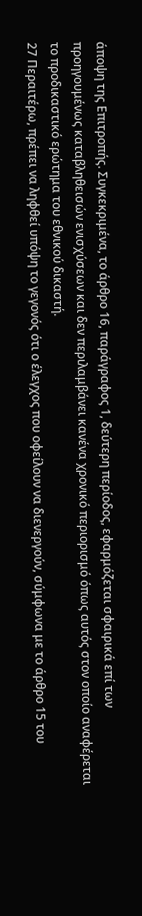άποψη της Επιτροπής. Συγκεκριμένα, το άρθρο 16, παράγραφος 1, δεύτερη περίοδος, εφαρμόζεται σφαιρικά επί των προηγουμένως καταβληθεισών ενισχύσεων και δεν περιλαμβάνει κανένα χρονικό περιορισμό όπως αυτός στον οποίο αναφέρεται το προδικαστικό ερώτημα του εθνικού δικαστή.
27 Περαιτέρω, πρέπει να ληφθεί υπόψη το γεγονός ότι ο έλεγχος που οφείλουν να διενεργούν, σύμφωνα με το άρθρο 15 του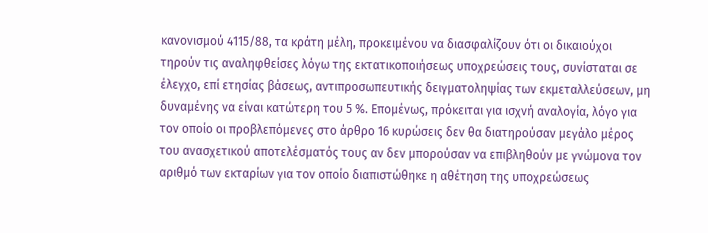κανονισμού 4115/88, τα κράτη μέλη, προκειμένου να διασφαλίζουν ότι οι δικαιούχοι τηρούν τις αναληφθείσες λόγω της εκτατικοποιήσεως υποχρεώσεις τους, συνίσταται σε έλεγχο, επί ετησίας βάσεως, αντιπροσωπευτικής δειγματοληψίας των εκμεταλλεύσεων, μη δυναμένης να είναι κατώτερη του 5 %. Επομένως, πρόκειται για ισχνή αναλογία, λόγο για τον οποίο οι προβλεπόμενες στο άρθρο 16 κυρώσεις δεν θα διατηρούσαν μεγάλο μέρος του ανασχετικού αποτελέσματός τους αν δεν μπορούσαν να επιβληθούν με γνώμονα τον αριθμό των εκταρίων για τον οποίο διαπιστώθηκε η αθέτηση της υποχρεώσεως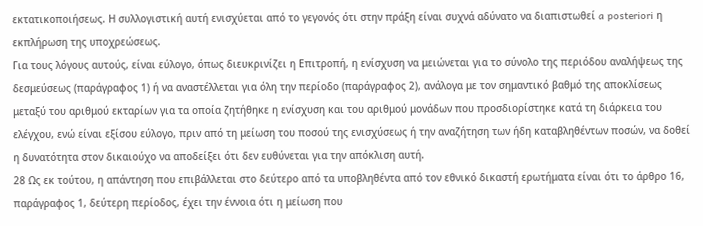εκτατικοποιήσεως. Η συλλογιστική αυτή ενισχύεται από το γεγονός ότι στην πράξη είναι συχνά αδύνατο να διαπιστωθεί a posteriori η εκπλήρωση της υποχρεώσεως.
Για τους λόγους αυτούς, είναι εύλογο, όπως διευκρινίζει η Επιτροπή, η ενίσχυση να μειώνεται για το σύνολο της περιόδου αναλήψεως της δεσμεύσεως (παράγραφος 1) ή να αναστέλλεται για όλη την περίοδο (παράγραφος 2), ανάλογα με τον σημαντικό βαθμό της αποκλίσεως μεταξύ του αριθμού εκταρίων για τα οποία ζητήθηκε η ενίσχυση και του αριθμού μονάδων που προσδιορίστηκε κατά τη διάρκεια του ελέγχου, ενώ είναι εξίσου εύλογο, πριν από τη μείωση του ποσού της ενισχύσεως ή την αναζήτηση των ήδη καταβληθέντων ποσών, να δοθεί η δυνατότητα στον δικαιούχο να αποδείξει ότι δεν ευθύνεται για την απόκλιση αυτή.
28 Ως εκ τούτου, η απάντηση που επιβάλλεται στο δεύτερο από τα υποβληθέντα από τον εθνικό δικαστή ερωτήματα είναι ότι το άρθρο 16, παράγραφος 1, δεύτερη περίοδος, έχει την έννοια ότι η μείωση που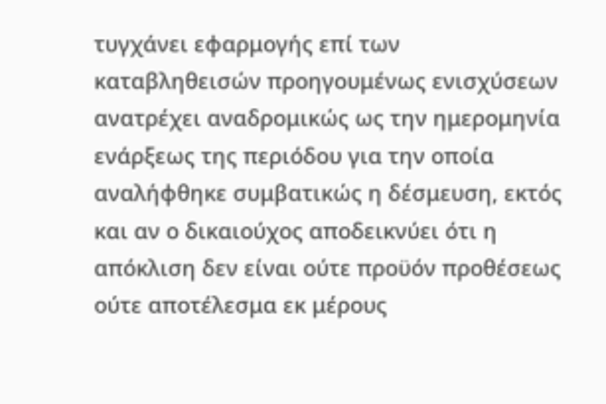τυγχάνει εφαρμογής επί των καταβληθεισών προηγουμένως ενισχύσεων ανατρέχει αναδρομικώς ως την ημερομηνία ενάρξεως της περιόδου για την οποία αναλήφθηκε συμβατικώς η δέσμευση, εκτός και αν ο δικαιούχος αποδεικνύει ότι η απόκλιση δεν είναι ούτε προϋόν προθέσεως ούτε αποτέλεσμα εκ μέρους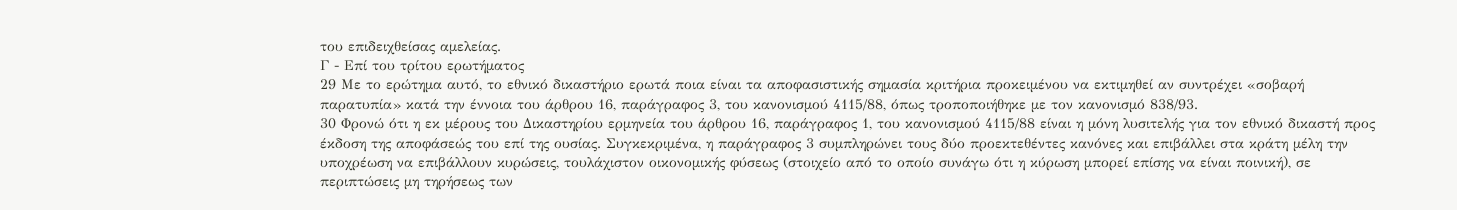του επιδειχθείσας αμελείας.
Γ - Επί του τρίτου ερωτήματος
29 Με το ερώτημα αυτό, το εθνικό δικαστήριο ερωτά ποια είναι τα αποφασιστικής σημασία κριτήρια προκειμένου να εκτιμηθεί αν συντρέχει «σοβαρή παρατυπία» κατά την έννοια του άρθρου 16, παράγραφος 3, του κανονισμού 4115/88, όπως τροποποιήθηκε με τον κανονισμό 838/93.
30 Φρονώ ότι η εκ μέρους του Δικαστηρίου ερμηνεία του άρθρου 16, παράγραφος 1, του κανονισμού 4115/88 είναι η μόνη λυσιτελής για τον εθνικό δικαστή προς έκδοση της αποφάσεώς του επί της ουσίας. Συγκεκριμένα, η παράγραφος 3 συμπληρώνει τους δύο προεκτεθέντες κανόνες και επιβάλλει στα κράτη μέλη την υποχρέωση να επιβάλλουν κυρώσεις, τουλάχιστον οικονομικής φύσεως (στοιχείο από το οποίο συνάγω ότι η κύρωση μπορεί επίσης να είναι ποινική), σε περιπτώσεις μη τηρήσεως των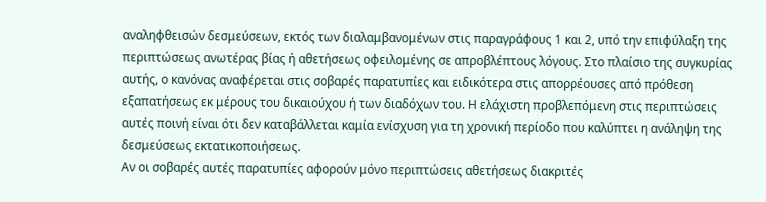αναληφθεισών δεσμεύσεων, εκτός των διαλαμβανομένων στις παραγράφους 1 και 2, υπό την επιφύλαξη της περιπτώσεως ανωτέρας βίας ή αθετήσεως οφειλομένης σε απροβλέπτους λόγους. Στο πλαίσιο της συγκυρίας αυτής, ο κανόνας αναφέρεται στις σοβαρές παρατυπίες και ειδικότερα στις απορρέουσες από πρόθεση εξαπατήσεως εκ μέρους του δικαιούχου ή των διαδόχων του. Η ελάχιστη προβλεπόμενη στις περιπτώσεις αυτές ποινή είναι ότι δεν καταβάλλεται καμία ενίσχυση για τη χρονική περίοδο που καλύπτει η ανάληψη της δεσμεύσεως εκτατικοποιήσεως.
Αν οι σοβαρές αυτές παρατυπίες αφορούν μόνο περιπτώσεις αθετήσεως διακριτές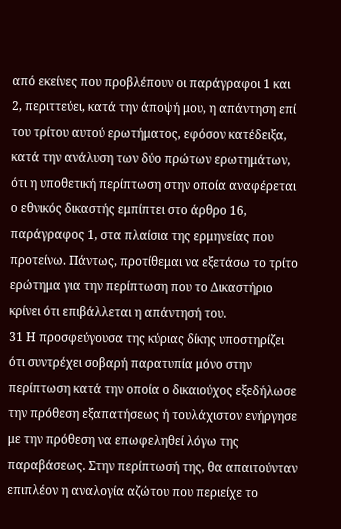από εκείνες που προβλέπουν οι παράγραφοι 1 και 2, περιττεύει, κατά την άποψή μου, η απάντηση επί του τρίτου αυτού ερωτήματος, εφόσον κατέδειξα, κατά την ανάλυση των δύο πρώτων ερωτημάτων, ότι η υποθετική περίπτωση στην οποία αναφέρεται ο εθνικός δικαστής εμπίπτει στο άρθρο 16, παράγραφος 1, στα πλαίσια της ερμηνείας που προτείνω. Πάντως, προτίθεμαι να εξετάσω το τρίτο ερώτημα για την περίπτωση που το Δικαστήριο κρίνει ότι επιβάλλεται η απάντησή του.
31 Η προσφεύγουσα της κύριας δίκης υποστηρίζει ότι συντρέχει σοβαρή παρατυπία μόνο στην περίπτωση κατά την οποία ο δικαιούχος εξεδήλωσε την πρόθεση εξαπατήσεως ή τουλάχιστον ενήργησε με την πρόθεση να επωφεληθεί λόγω της παραβάσεως. Στην περίπτωσή της, θα απαιτούνταν επιπλέον η αναλογία αζώτου που περιείχε το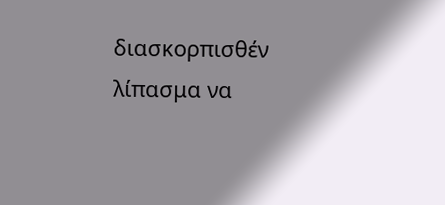διασκορπισθέν λίπασμα να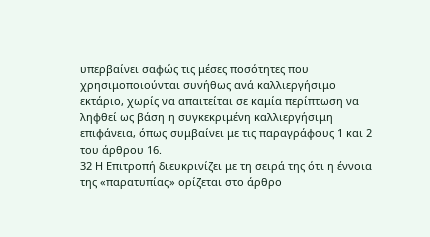υπερβαίνει σαφώς τις μέσες ποσότητες που χρησιμοποιούνται συνήθως ανά καλλιεργήσιμο εκτάριο, χωρίς να απαιτείται σε καμία περίπτωση να ληφθεί ως βάση η συγκεκριμένη καλλιεργήσιμη επιφάνεια, όπως συμβαίνει με τις παραγράφους 1 και 2 του άρθρου 16.
32 Η Επιτροπή διευκρινίζει με τη σειρά της ότι η έννοια της «παρατυπίας» ορίζεται στο άρθρο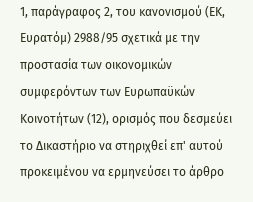1, παράγραφος 2, του κανονισμού (ΕΚ, Ευρατόμ) 2988/95 σχετικά με την προστασία των οικονομικών συμφερόντων των Ευρωπαϋκών Κοινοτήτων (12), ορισμός που δεσμεύει το Δικαστήριο να στηριχθεί επ' αυτού προκειμένου να ερμηνεύσει το άρθρο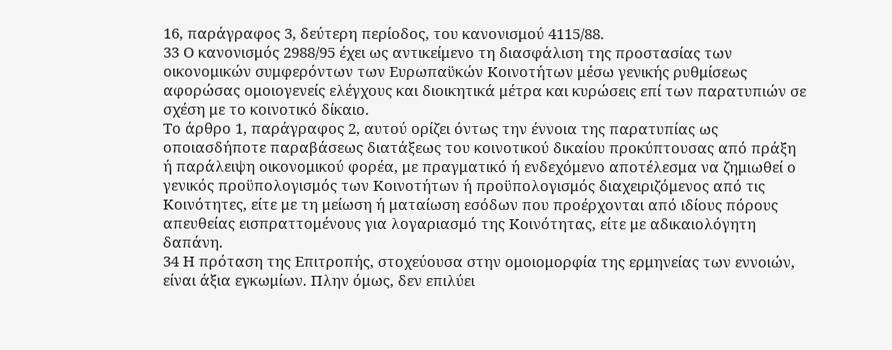16, παράγραφος 3, δεύτερη περίοδος, του κανονισμού 4115/88.
33 Ο κανονισμός 2988/95 έχει ως αντικείμενο τη διασφάλιση της προστασίας των οικονομικών συμφερόντων των Ευρωπαϋκών Κοινοτήτων μέσω γενικής ρυθμίσεως αφορώσας ομοιογενείς ελέγχους και διοικητικά μέτρα και κυρώσεις επί των παρατυπιών σε σχέση με το κοινοτικό δίκαιο.
Το άρθρο 1, παράγραφος 2, αυτού ορίζει όντως την έννοια της παρατυπίας ως οποιασδήποτε παραβάσεως διατάξεως του κοινοτικού δικαίου προκύπτουσας από πράξη ή παράλειψη οικονομικού φορέα, με πραγματικό ή ενδεχόμενο αποτέλεσμα να ζημιωθεί ο γενικός προϋπολογισμός των Κοινοτήτων ή προϋπολογισμός διαχειριζόμενος από τις Κοινότητες, είτε με τη μείωση ή ματαίωση εσόδων που προέρχονται από ιδίους πόρους απευθείας εισπραττομένους για λογαριασμό της Κοινότητας, είτε με αδικαιολόγητη δαπάνη.
34 Η πρόταση της Επιτροπής, στοχεύουσα στην ομοιομορφία της ερμηνείας των εννοιών, είναι άξια εγκωμίων. Πλην όμως, δεν επιλύει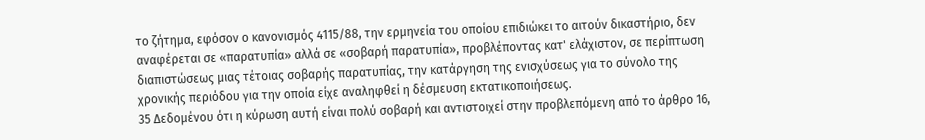το ζήτημα, εφόσον ο κανονισμός 4115/88, την ερμηνεία του οποίου επιδιώκει το αιτούν δικαστήριο, δεν αναφέρεται σε «παρατυπία» αλλά σε «σοβαρή παρατυπία», προβλέποντας κατ' ελάχιστον, σε περίπτωση διαπιστώσεως μιας τέτοιας σοβαρής παρατυπίας, την κατάργηση της ενισχύσεως για το σύνολο της χρονικής περιόδου για την οποία είχε αναληφθεί η δέσμευση εκτατικοποιήσεως.
35 Δεδομένου ότι η κύρωση αυτή είναι πολύ σοβαρή και αντιστοιχεί στην προβλεπόμενη από το άρθρο 16,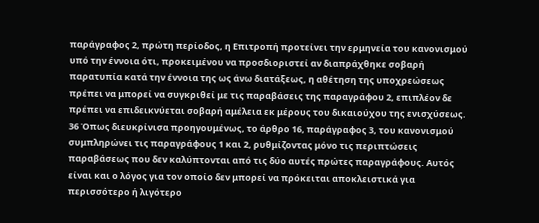παράγραφος 2, πρώτη περίοδος, η Επιτροπή προτείνει την ερμηνεία του κανονισμού υπό την έννοια ότι, προκειμένου να προσδιοριστεί αν διαπράχθηκε σοβαρή παρατυπία κατά την έννοια της ως άνω διατάξεως, η αθέτηση της υποχρεώσεως πρέπει να μπορεί να συγκριθεί με τις παραβάσεις της παραγράφου 2, επιπλέον δε πρέπει να επιδεικνύεται σοβαρή αμέλεια εκ μέρους του δικαιούχου της ενισχύσεως.
36 Όπως διευκρίνισα προηγουμένως, το άρθρο 16, παράγραφος 3, του κανονισμού συμπληρώνει τις παραγράφους 1 και 2, ρυθμίζοντας μόνο τις περιπτώσεις παραβάσεως που δεν καλύπτονται από τις δύο αυτές πρώτες παραγράφους. Αυτός είναι και ο λόγος για τον οποίο δεν μπορεί να πρόκειται αποκλειστικά για περισσότερο ή λιγότερο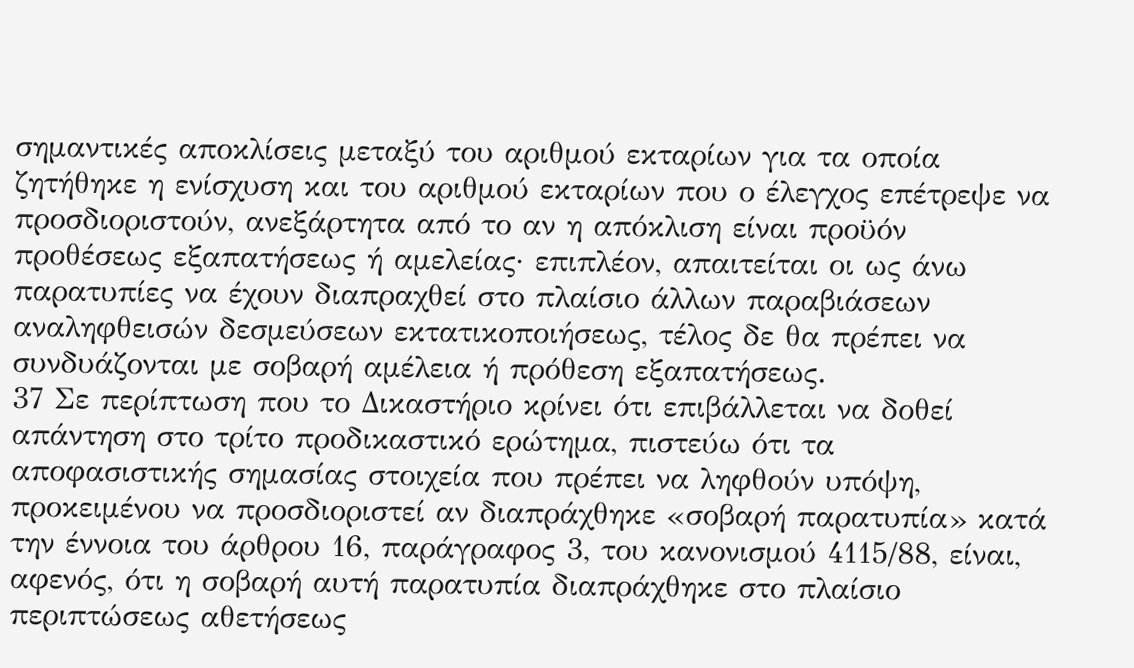σημαντικές αποκλίσεις μεταξύ του αριθμού εκταρίων για τα οποία ζητήθηκε η ενίσχυση και του αριθμού εκταρίων που ο έλεγχος επέτρεψε να προσδιοριστούν, ανεξάρτητα από το αν η απόκλιση είναι προϋόν προθέσεως εξαπατήσεως ή αμελείας· επιπλέον, απαιτείται οι ως άνω παρατυπίες να έχουν διαπραχθεί στο πλαίσιο άλλων παραβιάσεων αναληφθεισών δεσμεύσεων εκτατικοποιήσεως, τέλος δε θα πρέπει να συνδυάζονται με σοβαρή αμέλεια ή πρόθεση εξαπατήσεως.
37 Σε περίπτωση που το Δικαστήριο κρίνει ότι επιβάλλεται να δοθεί απάντηση στο τρίτο προδικαστικό ερώτημα, πιστεύω ότι τα αποφασιστικής σημασίας στοιχεία που πρέπει να ληφθούν υπόψη, προκειμένου να προσδιοριστεί αν διαπράχθηκε «σοβαρή παρατυπία» κατά την έννοια του άρθρου 16, παράγραφος 3, του κανονισμού 4115/88, είναι, αφενός, ότι η σοβαρή αυτή παρατυπία διαπράχθηκε στο πλαίσιο περιπτώσεως αθετήσεως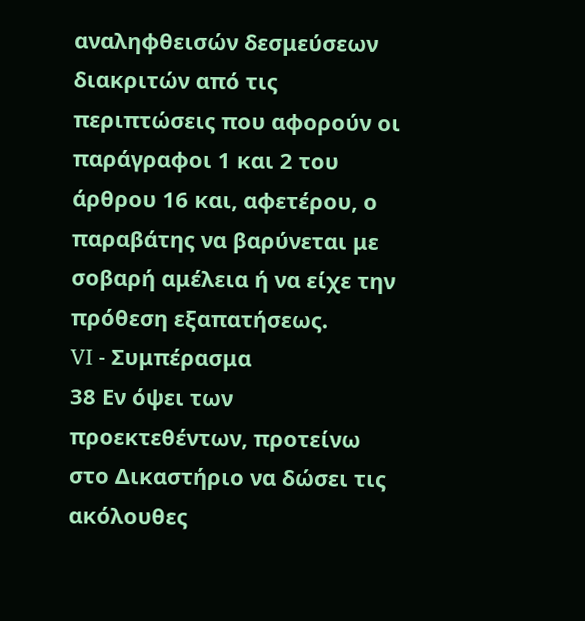αναληφθεισών δεσμεύσεων διακριτών από τις περιπτώσεις που αφορούν οι παράγραφοι 1 και 2 του άρθρου 16 και, αφετέρου, ο παραβάτης να βαρύνεται με σοβαρή αμέλεια ή να είχε την πρόθεση εξαπατήσεως.
VI - Συμπέρασμα
38 Εν όψει των προεκτεθέντων, προτείνω στο Δικαστήριο να δώσει τις ακόλουθες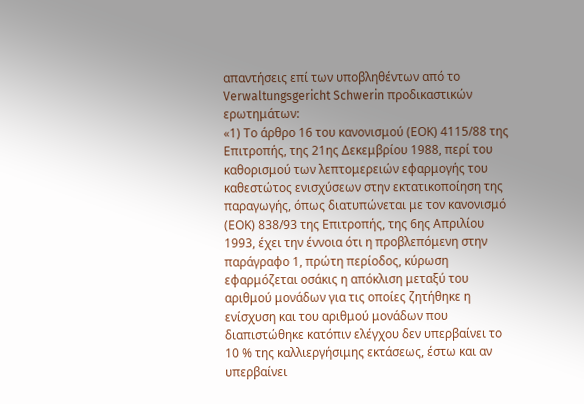απαντήσεις επί των υποβληθέντων από το Verwaltungsgericht Schwerin προδικαστικών ερωτημάτων:
«1) Το άρθρο 16 του κανονισμού (ΕΟΚ) 4115/88 της Επιτροπής, της 21ης Δεκεμβρίου 1988, περί του καθορισμού των λεπτομερειών εφαρμογής του καθεστώτος ενισχύσεων στην εκτατικοποίηση της παραγωγής, όπως διατυπώνεται με τον κανονισμό (ΕΟΚ) 838/93 της Επιτροπής, της 6ης Απριλίου 1993, έχει την έννοια ότι η προβλεπόμενη στην παράγραφο 1, πρώτη περίοδος, κύρωση εφαρμόζεται οσάκις η απόκλιση μεταξύ του αριθμού μονάδων για τις οποίες ζητήθηκε η ενίσχυση και του αριθμού μονάδων που διαπιστώθηκε κατόπιν ελέγχου δεν υπερβαίνει το 10 % της καλλιεργήσιμης εκτάσεως, έστω και αν υπερβαίνει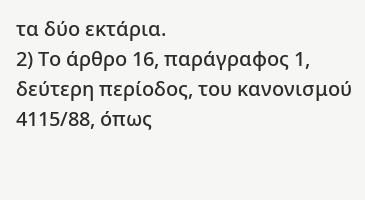τα δύο εκτάρια.
2) Το άρθρο 16, παράγραφος 1, δεύτερη περίοδος, του κανονισμού 4115/88, όπως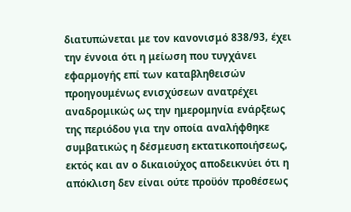διατυπώνεται με τον κανονισμό 838/93, έχει την έννοια ότι η μείωση που τυγχάνει εφαρμογής επί των καταβληθεισών προηγουμένως ενισχύσεων ανατρέχει αναδρομικώς ως την ημερομηνία ενάρξεως της περιόδου για την οποία αναλήφθηκε συμβατικώς η δέσμευση εκτατικοποιήσεως, εκτός και αν ο δικαιούχος αποδεικνύει ότι η απόκλιση δεν είναι ούτε προϋόν προθέσεως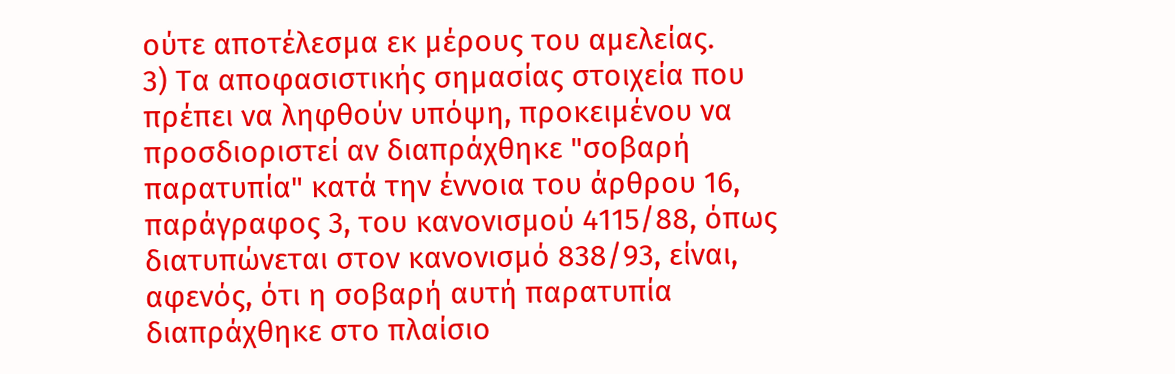ούτε αποτέλεσμα εκ μέρους του αμελείας.
3) Τα αποφασιστικής σημασίας στοιχεία που πρέπει να ληφθούν υπόψη, προκειμένου να προσδιοριστεί αν διαπράχθηκε "σοβαρή παρατυπία" κατά την έννοια του άρθρου 16, παράγραφος 3, του κανονισμού 4115/88, όπως διατυπώνεται στον κανονισμό 838/93, είναι, αφενός, ότι η σοβαρή αυτή παρατυπία διαπράχθηκε στο πλαίσιο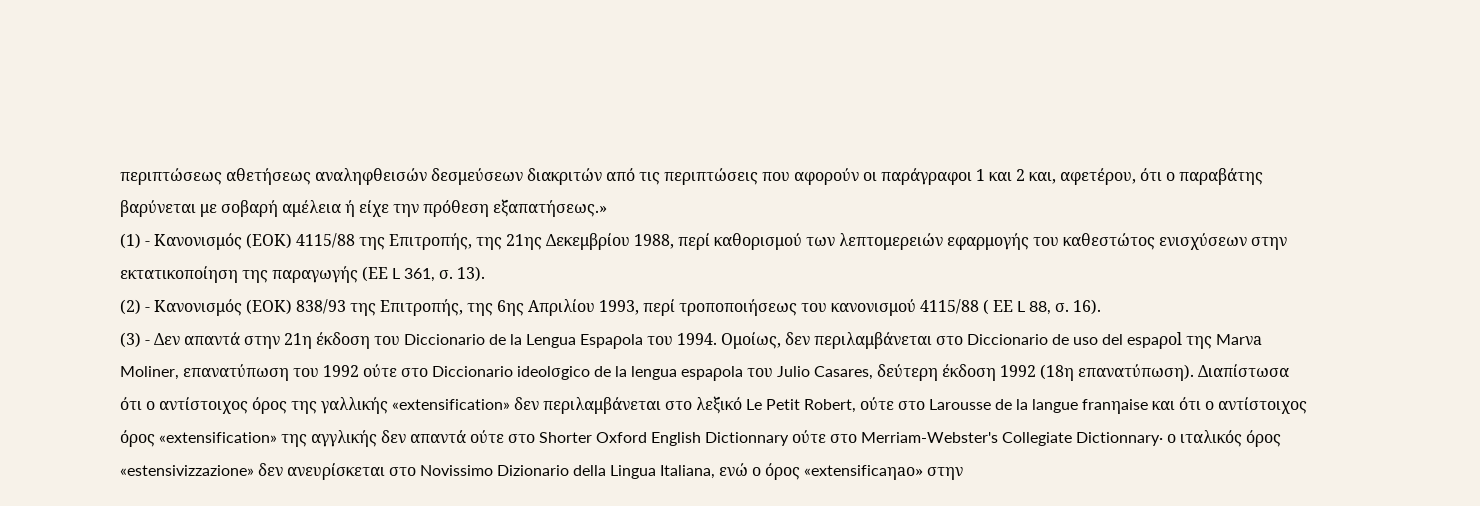περιπτώσεως αθετήσεως αναληφθεισών δεσμεύσεων διακριτών από τις περιπτώσεις που αφορούν οι παράγραφοι 1 και 2 και, αφετέρου, ότι ο παραβάτης βαρύνεται με σοβαρή αμέλεια ή είχε την πρόθεση εξαπατήσεως.»
(1) - Κανονισμός (ΕΟΚ) 4115/88 της Επιτροπής, της 21ης Δεκεμβρίου 1988, περί καθορισμού των λεπτομερειών εφαρμογής του καθεστώτος ενισχύσεων στην εκτατικοποίηση της παραγωγής (ΕΕ L 361, σ. 13).
(2) - Κανονισμός (ΕΟΚ) 838/93 της Επιτροπής, της 6ης Απριλίου 1993, περί τροποποιήσεως του κανονισμού 4115/88 ( ΕΕ L 88, σ. 16).
(3) - Δεν απαντά στην 21η έκδοση του Diccionario de la Lengua Espaρola του 1994. Ομοίως, δεν περιλαμβάνεται στο Diccionario de uso del espaρol της Marνa Moliner, επανατύπωση του 1992 ούτε στο Diccionario ideolσgico de la lengua espaρola του Julio Casares, δεύτερη έκδοση 1992 (18η επανατύπωση). Διαπίστωσα ότι ο αντίστοιχος όρος της γαλλικής «extensification» δεν περιλαμβάνεται στο λεξικό Le Petit Robert, ούτε στο Larousse de la langue franηaise και ότι ο αντίστοιχος όρος «extensification» της αγγλικής δεν απαντά ούτε στο Shorter Oxford English Dictionnary ούτε στο Merriam-Webster's Collegiate Dictionnary· ο ιταλικός όρος «estensivizzazione» δεν ανευρίσκεται στο Novissimo Dizionario della Lingua Italiana, ενώ ο όρος «extensificaηao» στην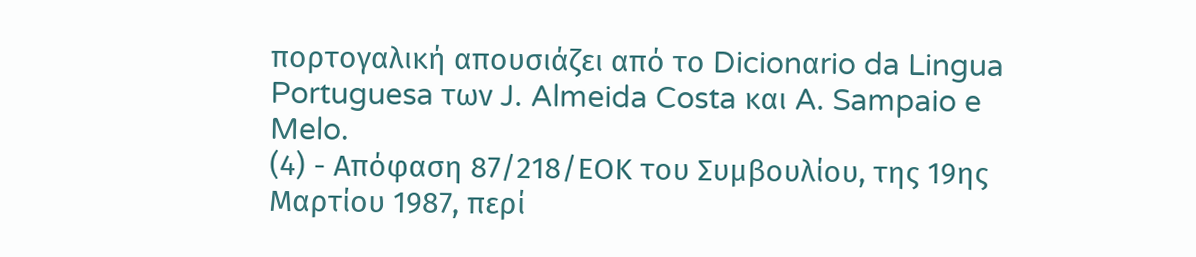πορτογαλική απουσιάζει από το Dicionαrio da Lingua Portuguesa των J. Almeida Costa και A. Sampaio e Melo.
(4) - Απόφαση 87/218/ΕΟΚ του Συμβουλίου, της 19ης Μαρτίου 1987, περί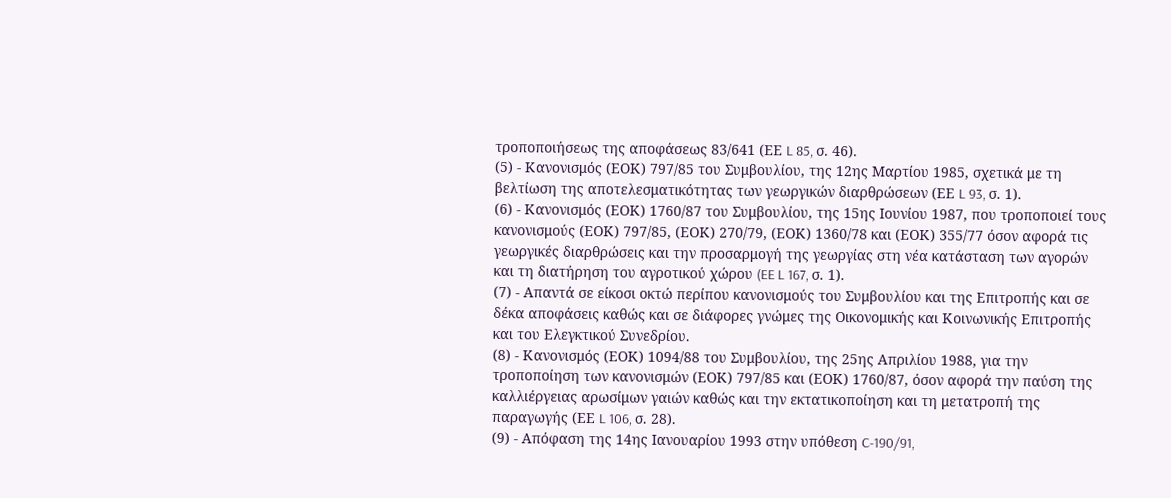τροποποιήσεως της αποφάσεως 83/641 (ΕΕ L 85, σ. 46).
(5) - Κανονισμός (ΕΟΚ) 797/85 του Συμβουλίου, της 12ης Μαρτίου 1985, σχετικά με τη βελτίωση της αποτελεσματικότητας των γεωργικών διαρθρώσεων (ΕΕ L 93, σ. 1).
(6) - Κανονισμός (ΕΟΚ) 1760/87 του Συμβουλίου, της 15ης Ιουνίου 1987, που τροποποιεί τους κανονισμούς (ΕΟΚ) 797/85, (ΕΟΚ) 270/79, (ΕΟΚ) 1360/78 και (ΕΟΚ) 355/77 όσον αφορά τις γεωργικές διαρθρώσεις και την προσαρμογή της γεωργίας στη νέα κατάσταση των αγορών και τη διατήρηση του αγροτικού χώρου (EE L 167, σ. 1).
(7) - Απαντά σε είκοσι οκτώ περίπου κανονισμούς του Συμβουλίου και της Επιτροπής και σε δέκα αποφάσεις καθώς και σε διάφορες γνώμες της Οικονομικής και Κοινωνικής Επιτροπής και του Ελεγκτικού Συνεδρίου.
(8) - Κανονισμός (ΕΟΚ) 1094/88 του Συμβουλίου, της 25ης Απριλίου 1988, για την τροποποίηση των κανονισμών (ΕΟΚ) 797/85 και (ΕΟΚ) 1760/87, όσον αφορά την παύση της καλλιέργειας αρωσίμων γαιών καθώς και την εκτατικοποίηση και τη μετατροπή της παραγωγής (ΕΕ L 106, σ. 28).
(9) - Απόφαση της 14ης Ιανουαρίου 1993 στην υπόθεση C-190/91,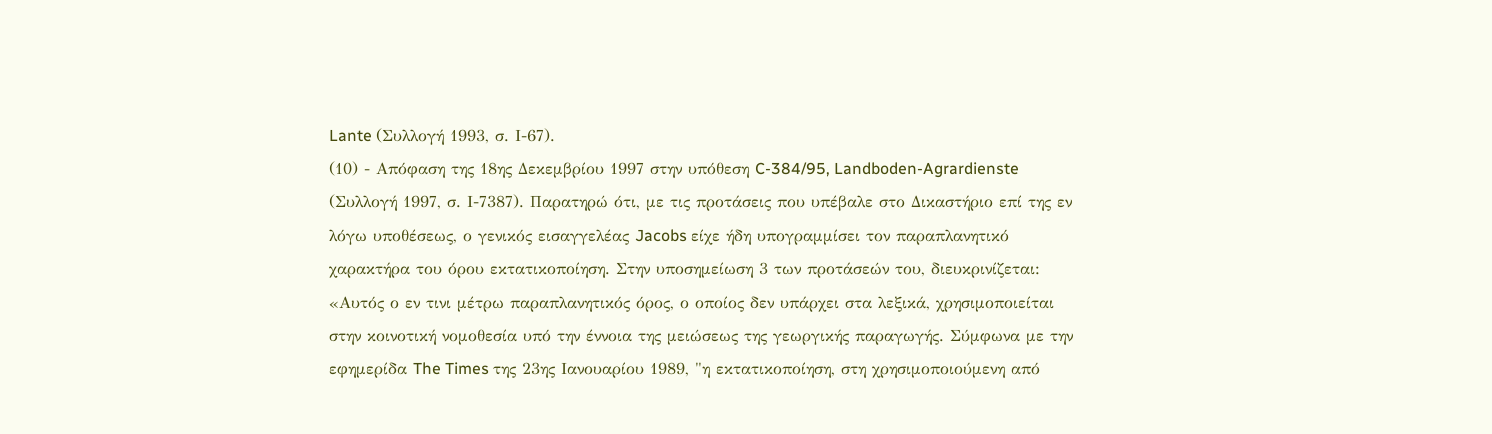Lante (Συλλογή 1993, σ. Ι-67).
(10) - Απόφαση της 18ης Δεκεμβρίου 1997 στην υπόθεση C-384/95, Landboden-Agrardienste (Συλλογή 1997, σ. Ι-7387). Παρατηρώ ότι, με τις προτάσεις που υπέβαλε στο Δικαστήριο επί της εν λόγω υποθέσεως, ο γενικός εισαγγελέας Jacobs είχε ήδη υπογραμμίσει τον παραπλανητικό χαρακτήρα του όρου εκτατικοποίηση. Στην υποσημείωση 3 των προτάσεών του, διευκρινίζεται: «Αυτός ο εν τινι μέτρω παραπλανητικός όρος, ο οποίος δεν υπάρχει στα λεξικά, χρησιμοποιείται στην κοινοτική νομοθεσία υπό την έννοια της μειώσεως της γεωργικής παραγωγής. Σύμφωνα με την εφημερίδα The Times της 23ης Ιανουαρίου 1989, "η εκτατικοποίηση, στη χρησιμοποιούμενη από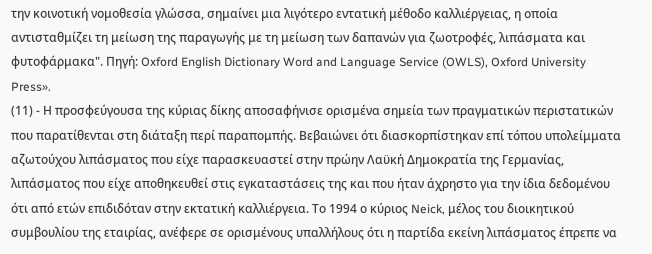την κοινοτική νομοθεσία γλώσσα, σημαίνει μια λιγότερο εντατική μέθοδο καλλιέργειας, η οποία αντισταθμίζει τη μείωση της παραγωγής με τη μείωση των δαπανών για ζωοτροφές, λιπάσματα και φυτοφάρμακα". Πηγή: Oxford English Dictionary Word and Language Service (OWLS), Oxford University Press».
(11) - Η προσφεύγουσα της κύριας δίκης αποσαφήνισε ορισμένα σημεία των πραγματικών περιστατικών που παρατίθενται στη διάταξη περί παραπομπής. Βεβαιώνει ότι διασκορπίστηκαν επί τόπου υπολείμματα αζωτούχου λιπάσματος που είχε παρασκευαστεί στην πρώην Λαϋκή Δημοκρατία της Γερμανίας, λιπάσματος που είχε αποθηκευθεί στις εγκαταστάσεις της και που ήταν άχρηστο για την ίδια δεδομένου ότι από ετών επιδιδόταν στην εκτατική καλλιέργεια. Το 1994 ο κύριος Neick, μέλος του διοικητικού συμβουλίου της εταιρίας, ανέφερε σε ορισμένους υπαλλήλους ότι η παρτίδα εκείνη λιπάσματος έπρεπε να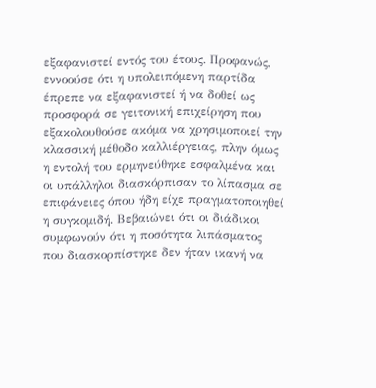εξαφανιστεί εντός του έτους. Προφανώς, εννοούσε ότι η υπολειπόμενη παρτίδα έπρεπε να εξαφανιστεί ή να δοθεί ως προσφορά σε γειτονική επιχείρηση που εξακολουθούσε ακόμα να χρησιμοποιεί την κλασσική μέθοδο καλλιέργειας, πλην όμως η εντολή του ερμηνεύθηκε εσφαλμένα και οι υπάλληλοι διασκόρπισαν το λίπασμα σε επιφάνειες όπου ήδη είχε πραγματοποιηθεί η συγκομιδή. Βεβαιώνει ότι οι διάδικοι συμφωνούν ότι η ποσότητα λιπάσματος που διασκορπίστηκε δεν ήταν ικανή να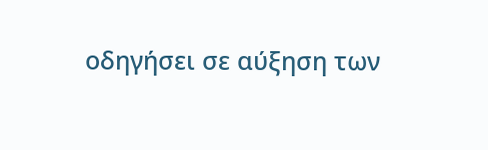οδηγήσει σε αύξηση των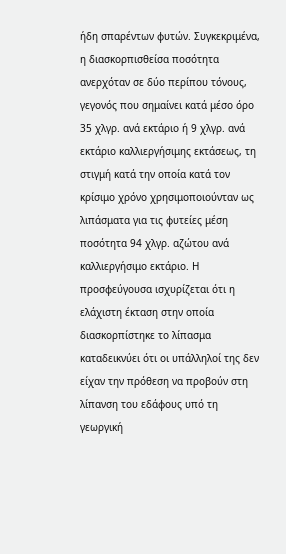ήδη σπαρέντων φυτών. Συγκεκριμένα, η διασκορπισθείσα ποσότητα ανερχόταν σε δύο περίπου τόνους, γεγονός που σημαίνει κατά μέσο όρο 35 χλγρ. ανά εκτάριο ή 9 χλγρ. ανά εκτάριο καλλιεργήσιμης εκτάσεως, τη στιγμή κατά την οποία κατά τον κρίσιμο χρόνο χρησιμοποιούνταν ως λιπάσματα για τις φυτείες μέση ποσότητα 94 χλγρ. αζώτου ανά καλλιεργήσιμο εκτάριο. Η προσφεύγουσα ισχυρίζεται ότι η ελάχιστη έκταση στην οποία διασκορπίστηκε το λίπασμα καταδεικνύει ότι οι υπάλληλοί της δεν είχαν την πρόθεση να προβούν στη λίπανση του εδάφους υπό τη γεωργική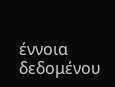έννοια δεδομένου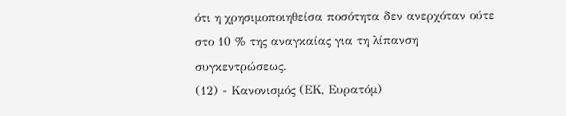ότι η χρησιμοποιηθείσα ποσότητα δεν ανερχόταν ούτε στο 10 % της αναγκαίας για τη λίπανση συγκεντρώσεως.
(12) - Κανονισμός (ΕΚ, Ευρατόμ)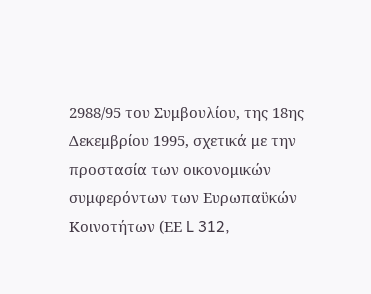2988/95 του Συμβουλίου, της 18ης Δεκεμβρίου 1995, σχετικά με την προστασία των οικονομικών συμφερόντων των Ευρωπαϋκών Κοινοτήτων (ΕΕ L 312,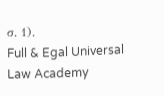σ. 1).
Full & Egal Universal Law Academy